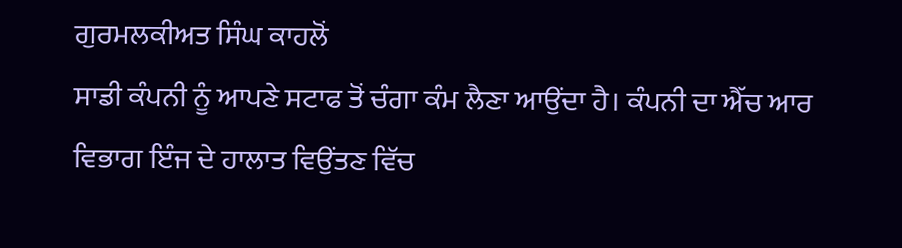ਗੁਰਮਲਕੀਅਤ ਸਿੰਘ ਕਾਹਲੋਂ
ਸਾਡੀ ਕੰਪਨੀ ਨੂੰ ਆਪਣੇ ਸਟਾਫ ਤੋਂ ਚੰਗਾ ਕੰਮ ਲੈਣਾ ਆਉਂਦਾ ਹੈ। ਕੰਪਨੀ ਦਾ ਐੱਚ ਆਰ ਵਿਭਾਗ ਇੰਜ ਦੇ ਹਾਲਾਤ ਵਿਉਂਤਣ ਵਿੱਚ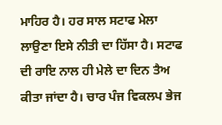ਮਾਹਿਰ ਹੈ। ਹਰ ਸਾਲ ਸਟਾਫ ਮੇਲਾ ਲਾਉਣਾ ਇਸੇ ਨੀਤੀ ਦਾ ਹਿੱਸਾ ਹੈ। ਸਟਾਫ ਦੀ ਰਾਇ ਨਾਲ ਹੀ ਮੇਲੇ ਦਾ ਦਿਨ ਤੈਅ ਕੀਤਾ ਜਾਂਦਾ ਹੈ। ਚਾਰ ਪੰਜ ਵਿਕਲਪ ਭੇਜ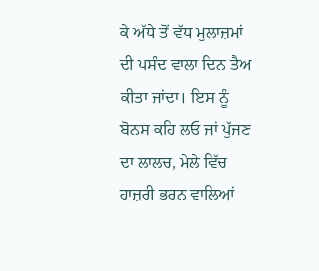ਕੇ ਅੱਧੇ ਤੋਂ ਵੱਧ ਮੁਲਾਜ਼ਮਾਂ ਦੀ ਪਸੰਦ ਵਾਲਾ ਦਿਨ ਤੈਅ ਕੀਤਾ ਜਾਂਦਾ। ਇਸ ਨੂੰ ਬੋਨਸ ਕਹਿ ਲਓ ਜਾਂ ਪੁੱਜਣ ਦਾ ਲਾਲਚ, ਮੇਲੇ ਵਿੱਚ ਹਾਜ਼ਰੀ ਭਰਨ ਵਾਲਿਆਂ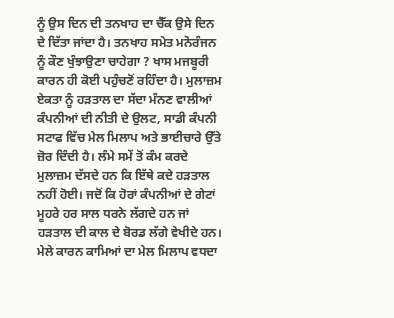ਨੂੰ ਉਸ ਦਿਨ ਦੀ ਤਨਖਾਹ ਦਾ ਚੈੱਕ ਉਸੇ ਦਿਨ ਦੇ ਦਿੱਤਾ ਜਾਂਦਾ ਹੈ। ਤਨਖਾਹ ਸਮੇਤ ਮਨੋਰੰਜਨ ਨੂੰ ਕੌਣ ਖੁੰਝਾਉਣਾ ਚਾਹੇਗਾ ? ਖਾਸ ਮਜਬੂਰੀ ਕਾਰਨ ਹੀ ਕੋਈ ਪਹੁੰਚਣੋਂ ਰਹਿੰਦਾ ਹੈ। ਮੁਲਾਜ਼ਮ ਏਕਤਾ ਨੂੰ ਹੜਤਾਲ ਦਾ ਸੱਦਾ ਮੰਨਣ ਵਾਲੀਆਂ ਕੰਪਨੀਆਂ ਦੀ ਨੀਤੀ ਦੇ ਉਲਟ, ਸਾਡੀ ਕੰਪਨੀ ਸਟਾਫ ਵਿੱਚ ਮੇਲ ਮਿਲਾਪ ਅਤੇ ਭਾਈਚਾਰੇ ਉੱਤੇ ਜ਼ੋਰ ਦਿੰਦੀ ਹੈ। ਲੰਮੇ ਸਮੇਂ ਤੋਂ ਕੰਮ ਕਰਦੇ ਮੁਲਾਜ਼ਮ ਦੱਸਦੇ ਹਨ ਕਿ ਇੱਥੇ ਕਦੇ ਹੜਤਾਲ ਨਹੀਂ ਹੋਈ। ਜਦੋਂ ਕਿ ਹੋਰਾਂ ਕੰਪਨੀਆਂ ਦੇ ਗੇਟਾਂ ਮੂਹਰੇ ਹਰ ਸਾਲ ਧਰਨੇ ਲੱਗਦੇ ਹਨ ਜਾਂ ਹੜਤਾਲ ਦੀ ਕਾਲ ਦੇ ਬੋਰਡ ਲੱਗੇ ਵੇਖੀਦੇ ਹਨ। ਮੇਲੇ ਕਾਰਨ ਕਾਮਿਆਂ ਦਾ ਮੇਲ ਮਿਲਾਪ ਵਧਦਾ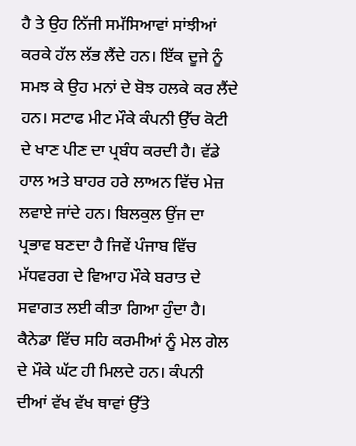ਹੈ ਤੇ ਉਹ ਨਿੱਜੀ ਸਮੱਸਿਆਵਾਂ ਸਾਂਝੀਆਂ ਕਰਕੇ ਹੱਲ ਲੱਭ ਲੈਂਦੇ ਹਨ। ਇੱਕ ਦੂਜੇ ਨੂੰ ਸਮਝ ਕੇ ਉਹ ਮਨਾਂ ਦੇ ਬੋਝ ਹਲਕੇ ਕਰ ਲੈਂਦੇ ਹਨ। ਸਟਾਫ ਮੀਟ ਮੌਕੇ ਕੰਪਨੀ ਉੱਚ ਕੋਟੀ ਦੇ ਖਾਣ ਪੀਣ ਦਾ ਪ੍ਰਬੰਧ ਕਰਦੀ ਹੈ। ਵੱਡੇ ਹਾਲ ਅਤੇ ਬਾਹਰ ਹਰੇ ਲਾਅਨ ਵਿੱਚ ਮੇਜ਼ ਲਵਾਏ ਜਾਂਦੇ ਹਨ। ਬਿਲਕੁਲ ਉਂਜ ਦਾ ਪ੍ਰਭਾਵ ਬਣਦਾ ਹੈ ਜਿਵੇਂ ਪੰਜਾਬ ਵਿੱਚ ਮੱਧਵਰਗ ਦੇ ਵਿਆਹ ਮੌਕੇ ਬਰਾਤ ਦੇ ਸਵਾਗਤ ਲਈ ਕੀਤਾ ਗਿਆ ਹੁੰਦਾ ਹੈ।
ਕੈਨੇਡਾ ਵਿੱਚ ਸਹਿ ਕਰਮੀਆਂ ਨੂੰ ਮੇਲ ਗੇਲ ਦੇ ਮੌਕੇ ਘੱਟ ਹੀ ਮਿਲਦੇ ਹਨ। ਕੰਪਨੀ ਦੀਆਂ ਵੱਖ ਵੱਖ ਥਾਵਾਂ ਉੱਤੇ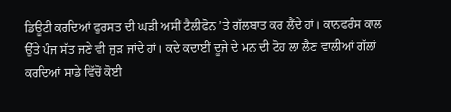ਡਿਊਟੀ ਕਰਦਿਆਂ ਫੁਰਸਤ ਦੀ ਘੜੀ ਅਸੀਂ ਟੈਲੀਫੋਨ ’ਤੇ ਗੱਲਬਾਤ ਕਰ ਲੈਂਦੇ ਹਾਂ। ਕਾਨਫਰੰਸ ਕਾਲ ਉੱਤੇ ਪੰਜ ਸੱਤ ਜਣੇ ਵੀ ਜੁੜ ਜਾਂਦੇ ਹਾਂ। ਕਦੇ ਕਦਾਈਂ ਦੂਜੇ ਦੇ ਮਨ ਦੀ ਟੋਹ ਲਾ ਲੈਣ ਵਾਲੀਆਂ ਗੱਲਾਂ ਕਰਦਿਆਂ ਸਾਡੇ ਵਿੱਚੋਂ ਕੋਈ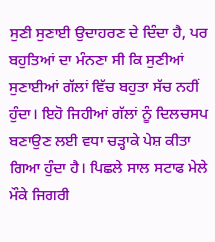ਸੁਣੀ ਸੁਣਾਈ ਉਦਾਹਰਣ ਦੇ ਦਿੰਦਾ ਹੈ, ਪਰ ਬਹੁਤਿਆਂ ਦਾ ਮੰਨਣਾ ਸੀ ਕਿ ਸੁਣੀਆਂ ਸੁਣਾਈਆਂ ਗੱਲਾਂ ਵਿੱਚ ਬਹੁਤਾ ਸੱਚ ਨਹੀਂ ਹੁੰਦਾ। ਇਹੋ ਜਿਹੀਆਂ ਗੱਲਾਂ ਨੂੰ ਦਿਲਚਸਪ ਬਣਾਉਣ ਲਈ ਵਧਾ ਚੜ੍ਹਾਕੇ ਪੇਸ਼ ਕੀਤਾ ਗਿਆ ਹੁੰਦਾ ਹੈ। ਪਿਛਲੇ ਸਾਲ ਸਟਾਫ ਮੇਲੇ ਮੌਕੇ ਜਿਗਰੀ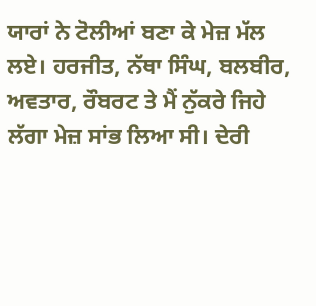ਯਾਰਾਂ ਨੇ ਟੋਲੀਆਂ ਬਣਾ ਕੇ ਮੇਜ਼ ਮੱਲ ਲਏ। ਹਰਜੀਤ, ਨੱਥਾ ਸਿੰਘ, ਬਲਬੀਰ, ਅਵਤਾਰ, ਰੌਬਰਟ ਤੇ ਮੈਂ ਨੁੱਕਰੇ ਜਿਹੇ ਲੱਗਾ ਮੇਜ਼ ਸਾਂਭ ਲਿਆ ਸੀ। ਦੇਰੀ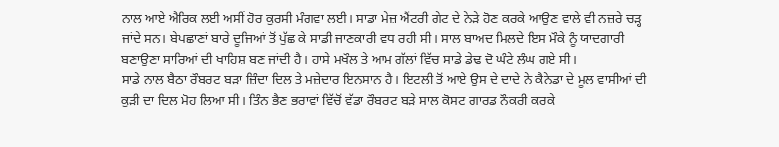ਨਾਲ ਆਏ ਐਰਿਕ ਲਈ ਅਸੀਂ ਹੋਰ ਕੁਰਸੀ ਮੰਗਵਾ ਲਈ। ਸਾਡਾ ਮੇਜ਼ ਐਂਟਰੀ ਗੇਟ ਦੇ ਨੇੜੇ ਹੋਣ ਕਰਕੇ ਆਉਣ ਵਾਲੇ ਵੀ ਨਜ਼ਰੇ ਚੜ੍ਹ ਜਾਂਦੇ ਸਨ। ਬੇਪਛਾਣਾਂ ਬਾਰੇ ਦੂਜਿਆਂ ਤੋਂ ਪੁੱਛ ਕੇ ਸਾਡੀ ਜਾਣਕਾਰੀ ਵਧ ਰਹੀ ਸੀ। ਸਾਲ ਬਾਅਦ ਮਿਲਦੇ ਇਸ ਮੌਕੇ ਨੂੰ ਯਾਦਗਾਰੀ ਬਣਾਉਣਾ ਸਾਰਿਆਂ ਦੀ ਖਾਹਿਸ਼ ਬਣ ਜਾਂਦੀ ਹੈ। ਹਾਸੇ ਮਖੌਲ ਤੇ ਆਮ ਗੱਲਾਂ ਵਿੱਚ ਸਾਡੇ ਡੇਢ ਦੋ ਘੰਟੇ ਲੰਘ ਗਏ ਸੀ।
ਸਾਡੇ ਨਾਲ ਬੈਠਾ ਰੌਬਰਟ ਬੜਾ ਜ਼ਿੰਦਾ ਦਿਲ ਤੇ ਮਜ਼ੇਦਾਰ ਇਨਸਾਨ ਹੈ। ਇਟਲੀ ਤੋਂ ਆਏ ਉਸ ਦੇ ਦਾਦੇ ਨੇ ਕੈਨੇਡਾ ਦੇ ਮੂਲ ਵਾਸੀਆਂ ਦੀ ਕੁੜੀ ਦਾ ਦਿਲ ਮੋਹ ਲਿਆ ਸੀ। ਤਿੰਨ ਭੈਣ ਭਰਾਵਾਂ ਵਿੱਚੋਂ ਵੱਡਾ ਰੌਬਰਟ ਬੜੇ ਸਾਲ ਕੋਸਟ ਗਾਰਡ ਨੌਕਰੀ ਕਰਕੇ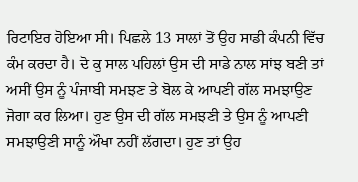ਰਿਟਾਇਰ ਹੋਇਆ ਸੀ। ਪਿਛਲੇ 13 ਸਾਲਾਂ ਤੋਂ ਉਹ ਸਾਡੀ ਕੰਪਨੀ ਵਿੱਚ ਕੰਮ ਕਰਦਾ ਹੈ। ਦੋ ਕੁ ਸਾਲ ਪਹਿਲਾਂ ਉਸ ਦੀ ਸਾਡੇ ਨਾਲ ਸਾਂਝ ਬਣੀ ਤਾਂ ਅਸੀਂ ਉਸ ਨੂੰ ਪੰਜਾਬੀ ਸਮਝਣ ਤੇ ਬੋਲ ਕੇ ਆਪਣੀ ਗੱਲ ਸਮਝਾਉਣ ਜੋਗਾ ਕਰ ਲਿਆ। ਹੁਣ ਉਸ ਦੀ ਗੱਲ ਸਮਝਣੀ ਤੇ ਉਸ ਨੂੰ ਆਪਣੀ ਸਮਝਾਉਣੀ ਸਾਨੂੰ ਔਖਾ ਨਹੀਂ ਲੱਗਦਾ। ਹੁਣ ਤਾਂ ਉਹ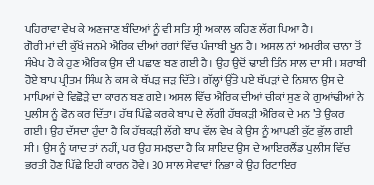ਪਹਿਰਾਵਾ ਵੇਖ ਕੇ ਅਣਜਾਣ ਬੰਦਿਆਂ ਨੂੰ ਵੀ ਸਤਿ ਸ੍ਰੀ ਅਕਾਲ ਕਹਿਣ ਲੱਗ ਪਿਆ ਹੈ।
ਗੋਰੀ ਮਾਂ ਦੀ ਕੁੱਖੋਂ ਜਨਮੇ ਐਰਿਕ ਦੀਆਂ ਰਗਾਂ ਵਿੱਚ ਪੰਜਾਬੀ ਖੂਨ ਹੈ। ਅਸਲ ਨਾਂ ਅਮਰੀਕ ਚਾਨਾ ਤੋਂ ਸੰਖੇਪ ਹੋ ਕੇ ਹੁਣ ਐਰਿਕ ਉਸ ਦੀ ਪਛਾਣ ਬਣ ਗਈ ਹੈ। ਉਹ ਉਦੋਂ ਢਾਈ ਤਿੰਨ ਸਾਲ ਦਾ ਸੀ। ਸ਼ਰਾਬੀ ਹੋਏ ਬਾਪ ਪ੍ਰੀਤਮ ਸਿੰਘ ਨੇ ਕਸ ਕੇ ਥੱਪੜ ਜੜ ਦਿੱਤੇ। ਗੱਲ੍ਹਾਂ ਉੱਤੇ ਪਏ ਥੱਪੜਾਂ ਦੇ ਨਿਸ਼ਾਨ ਉਸ ਦੇ ਮਾਪਿਆਂ ਦੇ ਵਿਛੋੜੇ ਦਾ ਕਾਰਨ ਬਣ ਗਏ। ਅਸਲ ਵਿੱਚ ਐਰਿਕ ਦੀਆਂ ਚੀਕਾਂ ਸੁਣ ਕੇ ਗੁਆਂਢੀਆਂ ਨੇ ਪੁਲੀਸ ਨੂੰ ਫੋਨ ਕਰ ਦਿੱਤਾ। ਹੱਥ ਪਿੱਛੇ ਕਰਕੇ ਬਾਪ ਦੇ ਲੱਗੀ ਹੱਥਕੜੀ ਐਰਿਕ ਦੇ ਮਨ ’ਤੇ ਉਕਰ ਗਈ। ਉਹ ਦੱਸਦਾ ਹੁੰਦਾ ਹੈ ਕਿ ਹੱਥਕੜੀ ਲੱਗੇ ਬਾਪ ਵੱਲ ਵੇਖ ਕੇ ਉਸ ਨੂੰ ਆਪਣੀ ਕੁੱਟ ਭੁੱਲ ਗਈ ਸੀ। ਉਸ ਨੂੰ ਯਾਦ ਤਾਂ ਨਹੀਂ, ਪਰ ਉਹ ਸਮਝਦਾ ਹੈ ਕਿ ਸ਼ਾਇਦ ਉਸ ਦੇ ਆਇਰਲੈਂਡ ਪੁਲੀਸ ਵਿੱਚ ਭਰਤੀ ਹੋਣ ਪਿੱਛੇ ਇਹੀ ਕਾਰਨ ਹੋਵੇ। 30 ਸਾਲ ਸੇਵਾਵਾਂ ਨਿਭਾ ਕੇ ਉਹ ਰਿਟਾਇਰ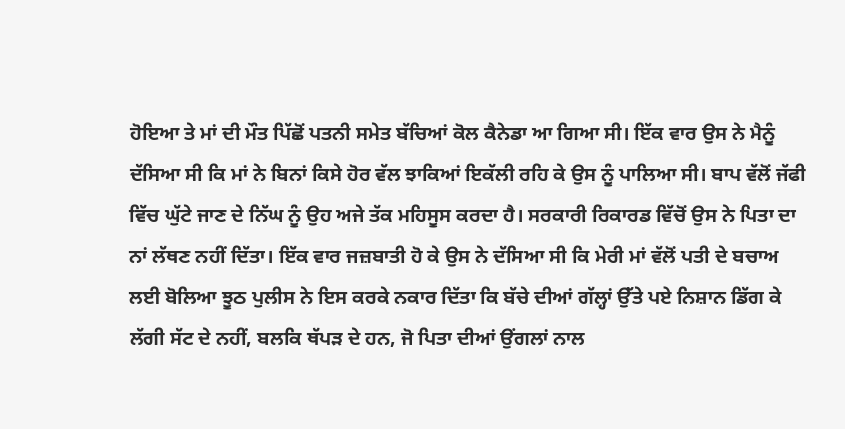ਹੋਇਆ ਤੇ ਮਾਂ ਦੀ ਮੌਤ ਪਿੱਛੋਂ ਪਤਨੀ ਸਮੇਤ ਬੱਚਿਆਂ ਕੋਲ ਕੈਨੇਡਾ ਆ ਗਿਆ ਸੀ। ਇੱਕ ਵਾਰ ਉਸ ਨੇ ਮੈਨੂੰ ਦੱਸਿਆ ਸੀ ਕਿ ਮਾਂ ਨੇ ਬਿਨਾਂ ਕਿਸੇ ਹੋਰ ਵੱਲ ਝਾਕਿਆਂ ਇਕੱਲੀ ਰਹਿ ਕੇ ਉਸ ਨੂੰ ਪਾਲਿਆ ਸੀ। ਬਾਪ ਵੱਲੋਂ ਜੱਫੀ ਵਿੱਚ ਘੁੱਟੇ ਜਾਣ ਦੇ ਨਿੱਘ ਨੂੰ ਉਹ ਅਜੇ ਤੱਕ ਮਹਿਸੂਸ ਕਰਦਾ ਹੈ। ਸਰਕਾਰੀ ਰਿਕਾਰਡ ਵਿੱਚੋਂ ਉਸ ਨੇ ਪਿਤਾ ਦਾ ਨਾਂ ਲੱਥਣ ਨਹੀਂ ਦਿੱਤਾ। ਇੱਕ ਵਾਰ ਜਜ਼ਬਾਤੀ ਹੋ ਕੇ ਉਸ ਨੇ ਦੱਸਿਆ ਸੀ ਕਿ ਮੇਰੀ ਮਾਂ ਵੱਲੋਂ ਪਤੀ ਦੇ ਬਚਾਅ ਲਈ ਬੋਲਿਆ ਝੂਠ ਪੁਲੀਸ ਨੇ ਇਸ ਕਰਕੇ ਨਕਾਰ ਦਿੱਤਾ ਕਿ ਬੱਚੇ ਦੀਆਂ ਗੱਲ੍ਹਾਂ ਉੱਤੇ ਪਏ ਨਿਸ਼ਾਨ ਡਿੱਗ ਕੇ ਲੱਗੀ ਸੱਟ ਦੇ ਨਹੀਂ, ਬਲਕਿ ਥੱਪੜ ਦੇ ਹਨ, ਜੋ ਪਿਤਾ ਦੀਆਂ ਉਂਗਲਾਂ ਨਾਲ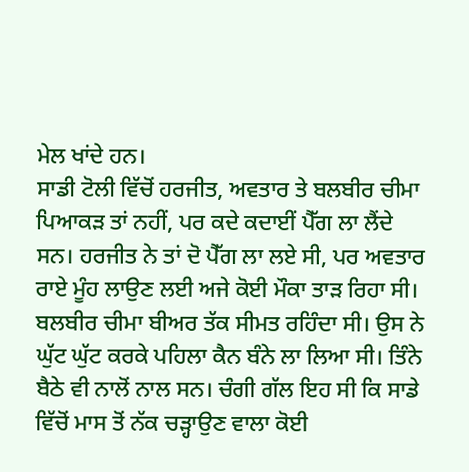ਮੇਲ ਖਾਂਦੇ ਹਨ।
ਸਾਡੀ ਟੋਲੀ ਵਿੱਚੋਂ ਹਰਜੀਤ, ਅਵਤਾਰ ਤੇ ਬਲਬੀਰ ਚੀਮਾ ਪਿਆਕੜ ਤਾਂ ਨਹੀਂ, ਪਰ ਕਦੇ ਕਦਾਈਂ ਪੈੱਗ ਲਾ ਲੈਂਦੇ ਸਨ। ਹਰਜੀਤ ਨੇ ਤਾਂ ਦੋ ਪੈੱਗ ਲਾ ਲਏ ਸੀ, ਪਰ ਅਵਤਾਰ ਰਾਏ ਮੂੰਹ ਲਾਉਣ ਲਈ ਅਜੇ ਕੋਈ ਮੌਕਾ ਤਾੜ ਰਿਹਾ ਸੀ। ਬਲਬੀਰ ਚੀਮਾ ਬੀਅਰ ਤੱਕ ਸੀਮਤ ਰਹਿੰਦਾ ਸੀ। ਉਸ ਨੇ ਘੁੱਟ ਘੁੱਟ ਕਰਕੇ ਪਹਿਲਾ ਕੈਨ ਬੰਨੇ ਲਾ ਲਿਆ ਸੀ। ਤਿੰਨੇ ਬੈਠੇ ਵੀ ਨਾਲੋਂ ਨਾਲ ਸਨ। ਚੰਗੀ ਗੱਲ ਇਹ ਸੀ ਕਿ ਸਾਡੇ ਵਿੱਚੋਂ ਮਾਸ ਤੋਂ ਨੱਕ ਚੜ੍ਹਾਉਣ ਵਾਲਾ ਕੋਈ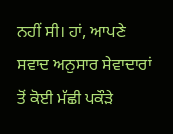ਨਹੀਂ ਸੀ। ਹਾਂ, ਆਪਣੇ ਸਵਾਦ ਅਨੁਸਾਰ ਸੇਵਾਦਾਰਾਂ ਤੋਂ ਕੋਈ ਮੱਛੀ ਪਕੌੜੇ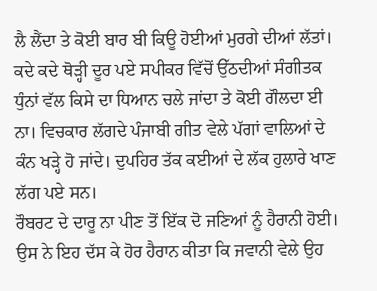ਲੈ ਲੈਂਦਾ ਤੇ ਕੋਈ ਬਾਰ ਬੀ ਕਿਊ ਹੋਈਆਂ ਮੁਰਗੇ ਦੀਆਂ ਲੱਤਾਂ। ਕਦੇ ਕਦੇ ਥੋੜ੍ਹੀ ਦੂਰ ਪਏ ਸਪੀਕਰ ਵਿੱਚੋਂ ਉੱਠਦੀਆਂ ਸੰਗੀਤਕ ਧੁੰਨਾਂ ਵੱਲ ਕਿਸੇ ਦਾ ਧਿਆਨ ਚਲੇ ਜਾਂਦਾ ਤੇ ਕੋਈ ਗੌਲਦਾ ਈ ਨਾ। ਵਿਚਕਾਰ ਲੱਗਦੇ ਪੰਜਾਬੀ ਗੀਤ ਵੇਲੇ ਪੱਗਾਂ ਵਾਲਿਆਂ ਦੇ ਕੰਨ ਖੜ੍ਹੇ ਹੋ ਜਾਂਦੇ। ਦੁਪਹਿਰ ਤੱਕ ਕਈਆਂ ਦੇ ਲੱਕ ਹੁਲਾਰੇ ਖਾਣ ਲੱਗ ਪਏ ਸਨ।
ਰੌਬਰਟ ਦੇ ਦਾਰੂ ਨਾ ਪੀਣ ਤੋਂ ਇੱਕ ਦੋ ਜਣਿਆਂ ਨੂੰ ਹੈਰਾਨੀ ਹੋਈ। ਉਸ ਨੇ ਇਹ ਦੱਸ ਕੇ ਹੋਰ ਹੈਰਾਨ ਕੀਤਾ ਕਿ ਜਵਾਨੀ ਵੇਲੇ ਉਹ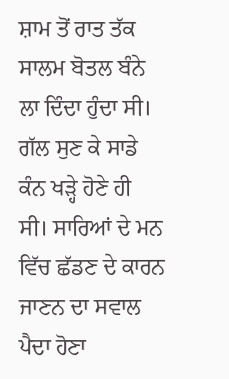ਸ਼ਾਮ ਤੋਂ ਰਾਤ ਤੱਕ ਸਾਲਮ ਬੋਤਲ ਬੰਨੇ ਲਾ ਦਿੰਦਾ ਹੁੰਦਾ ਸੀ। ਗੱਲ ਸੁਣ ਕੇ ਸਾਡੇ ਕੰਨ ਖੜ੍ਹੇ ਹੋਣੇ ਹੀ ਸੀ। ਸਾਰਿਆਂ ਦੇ ਮਨ ਵਿੱਚ ਛੱਡਣ ਦੇ ਕਾਰਨ ਜਾਣਨ ਦਾ ਸਵਾਲ ਪੈਦਾ ਹੋਣਾ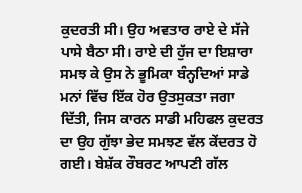ਕੁਦਰਤੀ ਸੀ। ਉਹ ਅਵਤਾਰ ਰਾਏ ਦੇ ਸੱਜੇ ਪਾਸੇ ਬੈਠਾ ਸੀ। ਰਾਏ ਦੀ ਹੁੱਜ ਦਾ ਇਸ਼ਾਰਾ ਸਮਝ ਕੇ ਉਸ ਨੇ ਭੂਮਿਕਾ ਬੰਨ੍ਹਦਿਆਂ ਸਾਡੇ ਮਨਾਂ ਵਿੱਚ ਇੱਕ ਹੋਰ ਉਤਸੁਕਤਾ ਜਗਾ ਦਿੱਤੀ, ਜਿਸ ਕਾਰਨ ਸਾਡੀ ਮਹਿਫਲ ਕੁਦਰਤ ਦਾ ਉਹ ਗੁੱਝਾ ਭੇਦ ਸਮਝਣ ਵੱਲ ਕੇਂਦਰਤ ਹੋ ਗਈ। ਬੇਸ਼ੱਕ ਰੌਬਰਟ ਆਪਣੀ ਗੱਲ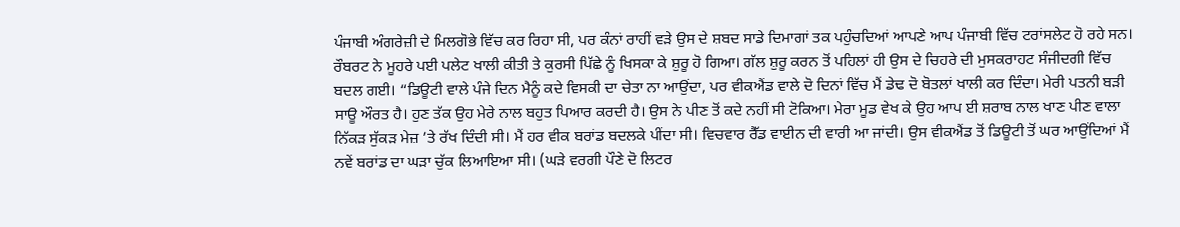ਪੰਜਾਬੀ ਅੰਗਰੇਜ਼ੀ ਦੇ ਮਿਲਗੋਭੇ ਵਿੱਚ ਕਰ ਰਿਹਾ ਸੀ, ਪਰ ਕੰਨਾਂ ਰਾਹੀਂ ਵੜੇ ਉਸ ਦੇ ਸ਼ਬਦ ਸਾਡੇ ਦਿਮਾਗਾਂ ਤਕ ਪਹੁੰਚਦਿਆਂ ਆਪਣੇ ਆਪ ਪੰਜਾਬੀ ਵਿੱਚ ਟਰਾਂਸਲੇਟ ਹੋ ਰਹੇ ਸਨ।
ਰੌਬਰਟ ਨੇ ਮੂਹਰੇ ਪਈ ਪਲੇਟ ਖਾਲੀ ਕੀਤੀ ਤੇ ਕੁਰਸੀ ਪਿੱਛੇ ਨੂੰ ਖਿਸਕਾ ਕੇ ਸ਼ੁਰੂ ਹੋ ਗਿਆ। ਗੱਲ ਸ਼ੁਰੂ ਕਰਨ ਤੋਂ ਪਹਿਲਾਂ ਹੀ ਉਸ ਦੇ ਚਿਹਰੇ ਦੀ ਮੁਸਕਰਾਹਟ ਸੰਜੀਦਗੀ ਵਿੱਚ ਬਦਲ ਗਈ। “ਡਿਊਟੀ ਵਾਲੇ ਪੰਜੇ ਦਿਨ ਮੈਨੂੰ ਕਦੇ ਵਿਸਕੀ ਦਾ ਚੇਤਾ ਨਾ ਆਉਂਦਾ, ਪਰ ਵੀਕਐਂਡ ਵਾਲੇ ਦੋ ਦਿਨਾਂ ਵਿੱਚ ਮੈਂ ਡੇਢ ਦੋ ਬੋਤਲਾਂ ਖਾਲੀ ਕਰ ਦਿੰਦਾ। ਮੇਰੀ ਪਤਨੀ ਬੜੀ ਸਾਊ ਔਰਤ ਹੈ। ਹੁਣ ਤੱਕ ਉਹ ਮੇਰੇ ਨਾਲ ਬਹੁਤ ਪਿਆਰ ਕਰਦੀ ਹੈ। ਉਸ ਨੇ ਪੀਣ ਤੋਂ ਕਦੇ ਨਹੀਂ ਸੀ ਟੋਕਿਆ। ਮੇਰਾ ਮੂਡ ਵੇਖ ਕੇ ਉਹ ਆਪ ਈ ਸ਼ਰਾਬ ਨਾਲ ਖਾਣ ਪੀਣ ਵਾਲਾ ਨਿੱਕੜ ਸੁੱਕੜ ਮੇਜ਼ ’ਤੇ ਰੱਖ ਦਿੰਦੀ ਸੀ। ਮੈਂ ਹਰ ਵੀਕ ਬਰਾਂਡ ਬਦਲਕੇ ਪੀਂਦਾ ਸੀ। ਵਿਚਵਾਰ ਰੈੱਡ ਵਾਈਨ ਦੀ ਵਾਰੀ ਆ ਜਾਂਦੀ। ਉਸ ਵੀਕਐਂਡ ਤੋਂ ਡਿਊਟੀ ਤੋਂ ਘਰ ਆਉਂਦਿਆਂ ਮੈਂ ਨਵੇਂ ਬਰਾਂਡ ਦਾ ਘੜਾ ਚੁੱਕ ਲਿਆਇਆ ਸੀ। (ਘੜੇ ਵਰਗੀ ਪੌਣੇ ਦੋ ਲਿਟਰ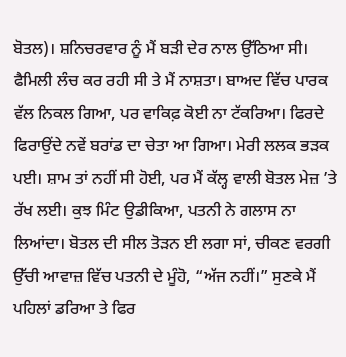ਬੋਤਲ)। ਸ਼ਨਿਚਰਵਾਰ ਨੂੰ ਮੈਂ ਬੜੀ ਦੇਰ ਨਾਲ ਉੱਠਿਆ ਸੀ। ਫੈਮਿਲੀ ਲੰਚ ਕਰ ਰਹੀ ਸੀ ਤੇ ਮੈਂ ਨਾਸ਼ਤਾ। ਬਾਅਦ ਵਿੱਚ ਪਾਰਕ ਵੱਲ ਨਿਕਲ ਗਿਆ, ਪਰ ਵਾਕਿਫ਼ ਕੋਈ ਨਾ ਟੱਕਰਿਆ। ਫਿਰਦੇ ਫਿਰਾਉਂਦੇ ਨਵੇਂ ਬਰਾਂਡ ਦਾ ਚੇਤਾ ਆ ਗਿਆ। ਮੇਰੀ ਲਲਕ ਭੜਕ ਪਈ। ਸ਼ਾਮ ਤਾਂ ਨਹੀਂ ਸੀ ਹੋਈ, ਪਰ ਮੈਂ ਕੱਲ੍ਹ ਵਾਲੀ ਬੋਤਲ ਮੇਜ਼ ’ਤੇ ਰੱਖ ਲਈ। ਕੁਝ ਮਿੰਟ ਉਡੀਕਿਆ, ਪਤਨੀ ਨੇ ਗਲਾਸ ਨਾ ਲਿਆਂਦਾ। ਬੋਤਲ ਦੀ ਸੀਲ ਤੋੜਨ ਈ ਲਗਾ ਸਾਂ, ਚੀਕਣ ਵਰਗੀ ਉੱਚੀ ਆਵਾਜ਼ ਵਿੱਚ ਪਤਨੀ ਦੇ ਮੂੰਹੋ, “ਅੱਜ ਨਹੀਂ।” ਸੁਣਕੇ ਮੈਂ ਪਹਿਲਾਂ ਡਰਿਆ ਤੇ ਫਿਰ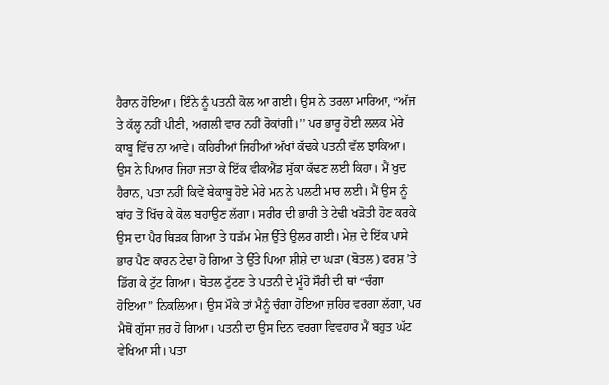ਹੈਰਾਨ ਹੋਇਆ। ਇੰਨੇ ਨੂੰ ਪਤਨੀ ਕੋਲ ਆ ਗਈ। ਉਸ ਨੇ ਤਰਲਾ ਮਾਰਿਆ, “ਅੱਜ ਤੇ ਕੱਲ੍ਹ ਨਹੀਂ ਪੀਣੀ, ਅਗਲੀ ਵਾਰ ਨਹੀਂ ਰੋਕਾਂਗੀ।’’ ਪਰ ਭਾਰੂ ਹੋਈ ਲਲਕ ਮੇਰੇ ਕਾਬੂ ਵਿੱਚ ਨਾ ਆਵੇ। ਕਹਿਰੀਆਂ ਜਿਹੀਆਂ ਅੱਖਾਂ ਕੱਢਕੇ ਪਤਨੀ ਵੱਲ ਝਾਕਿਆ। ਉਸ ਨੇ ਪਿਆਰ ਜਿਹਾ ਜਤਾ ਕੇ ਇੱਕ ਵੀਕਐਂਡ ਸੁੱਕਾ ਕੱਢਣ ਲਈ ਕਿਹਾ। ਮੈਂ ਖੁਦ ਹੈਰਾਨ, ਪਤਾ ਨਹੀਂ ਕਿਵੇਂ ਬੇਕਾਬੂ ਹੋਏ ਮੇਰੇ ਮਨ ਨੇ ਪਲਟੀ ਮਾਰ ਲਈ। ਮੈਂ ਉਸ ਨੂੰ ਬਾਂਹ ਤੋਂ ਖਿੱਚ ਕੇ ਕੋਲ ਬਹਾਉਣ ਲੱਗਾ। ਸਰੀਰ ਦੀ ਭਾਰੀ ਤੇ ਟੇਢੀ ਖੜੋਤੀ ਹੋਣ ਕਰਕੇ ਉਸ ਦਾ ਪੈਰ ਥਿੜਕ ਗਿਆ ਤੇ ਧੜੱਮ ਮੇਜ਼ ਉੱਤੇ ਉਲਰ ਗਈ। ਮੇਜ਼ ਦੇ ਇੱਕ ਪਾਸੇ ਭਾਰ ਪੈਣ ਕਾਰਨ ਟੇਢਾ ਹੋ ਗਿਆ ਤੇ ਉੱਤੇ ਪਿਆ ਸ਼ੀਸ਼ੇ ਦਾ ਘੜਾ (ਬੋਤਲ) ਫਰਸ਼ ’ਤੇ ਡਿੱਗ ਕੇ ਟੁੱਟ ਗਿਆ। ਬੋਤਲ ਟੁੱਟਣ ਤੇ ਪਤਨੀ ਦੇ ਮੂੰਹੋ ਸੌਰੀ ਦੀ ਥਾਂ “ਚੰਗਾ ਹੋਇਆ” ਨਿਕਲਿਆ। ਉਸ ਮੌਕੇ ਤਾਂ ਮੈਨੂੰ ਚੰਗਾ ਹੋਇਆ ਜ਼ਹਿਰ ਵਰਗਾ ਲੱਗਾ, ਪਰ ਮੈਥੋਂ ਗੁੱਸਾ ਜ਼ਰ ਹੋ ਗਿਆ। ਪਤਨੀ ਦਾ ਉਸ ਦਿਨ ਵਰਗਾ ਵਿਵਹਾਰ ਮੈਂ ਬਹੁਤ ਘੱਟ ਵੇਖਿਆ ਸੀ। ਪਤਾ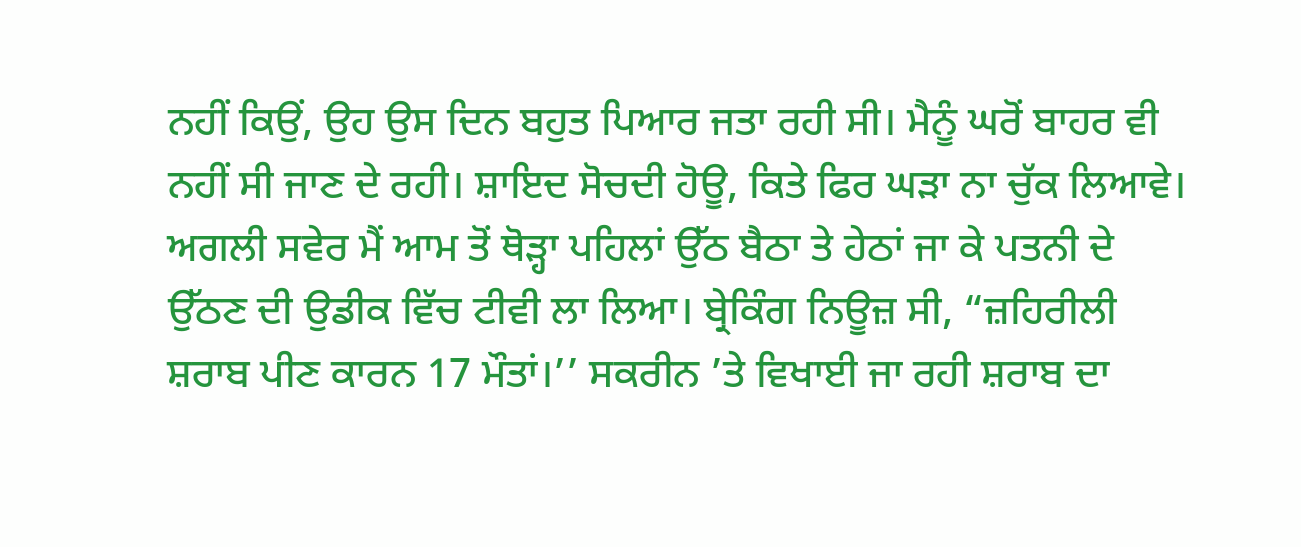ਨਹੀਂ ਕਿਉਂ, ਉਹ ਉਸ ਦਿਨ ਬਹੁਤ ਪਿਆਰ ਜਤਾ ਰਹੀ ਸੀ। ਮੈਨੂੰ ਘਰੋਂ ਬਾਹਰ ਵੀ ਨਹੀਂ ਸੀ ਜਾਣ ਦੇ ਰਹੀ। ਸ਼ਾਇਦ ਸੋਚਦੀ ਹੋਊ, ਕਿਤੇ ਫਿਰ ਘੜਾ ਨਾ ਚੁੱਕ ਲਿਆਵੇ।
ਅਗਲੀ ਸਵੇਰ ਮੈਂ ਆਮ ਤੋਂ ਥੋੜ੍ਹਾ ਪਹਿਲਾਂ ਉੱਠ ਬੈਠਾ ਤੇ ਹੇਠਾਂ ਜਾ ਕੇ ਪਤਨੀ ਦੇ ਉੱਠਣ ਦੀ ਉਡੀਕ ਵਿੱਚ ਟੀਵੀ ਲਾ ਲਿਆ। ਬ੍ਰੇਕਿੰਗ ਨਿਊਜ਼ ਸੀ, “ਜ਼ਹਿਰੀਲੀ ਸ਼ਰਾਬ ਪੀਣ ਕਾਰਨ 17 ਮੌਤਾਂ।’’ ਸਕਰੀਨ ’ਤੇ ਵਿਖਾਈ ਜਾ ਰਹੀ ਸ਼ਰਾਬ ਦਾ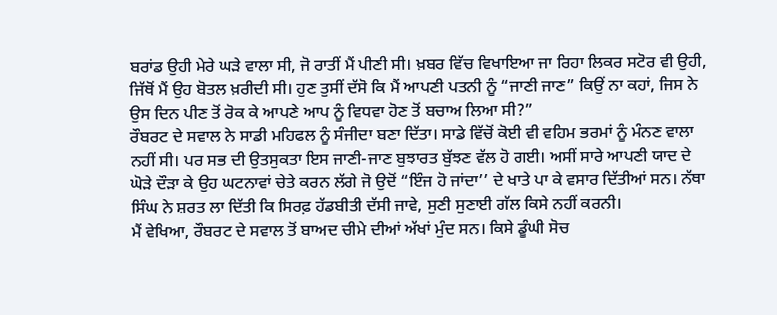ਬਰਾਂਡ ਉਹੀ ਮੇਰੇ ਘੜੇ ਵਾਲਾ ਸੀ, ਜੋ ਰਾਤੀਂ ਮੈਂ ਪੀਣੀ ਸੀ। ਖ਼ਬਰ ਵਿੱਚ ਵਿਖਾਇਆ ਜਾ ਰਿਹਾ ਲਿਕਰ ਸਟੋਰ ਵੀ ਉਹੀ, ਜਿੱਥੋਂ ਮੈਂ ਉਹ ਬੋਤਲ ਖ਼ਰੀਦੀ ਸੀ। ਹੁਣ ਤੁਸੀਂ ਦੱਸੋ ਕਿ ਮੈਂ ਆਪਣੀ ਪਤਨੀ ਨੂੰ “ਜਾਣੀ ਜਾਣ” ਕਿਉਂ ਨਾ ਕਹਾਂ, ਜਿਸ ਨੇ ਉਸ ਦਿਨ ਪੀਣ ਤੋਂ ਰੋਕ ਕੇ ਆਪਣੇ ਆਪ ਨੂੰ ਵਿਧਵਾ ਹੋਣ ਤੋਂ ਬਚਾਅ ਲਿਆ ਸੀ?”
ਰੌਬਰਟ ਦੇ ਸਵਾਲ ਨੇ ਸਾਡੀ ਮਹਿਫਲ ਨੂੰ ਸੰਜੀਦਾ ਬਣਾ ਦਿੱਤਾ। ਸਾਡੇ ਵਿੱਚੋਂ ਕੋਈ ਵੀ ਵਹਿਮ ਭਰਮਾਂ ਨੂੰ ਮੰਨਣ ਵਾਲਾ ਨਹੀਂ ਸੀ। ਪਰ ਸਭ ਦੀ ਉਤਸੁਕਤਾ ਇਸ ਜਾਣੀ-ਜਾਣ ਬੁਝਾਰਤ ਬੁੱਝਣ ਵੱਲ ਹੋ ਗਈ। ਅਸੀਂ ਸਾਰੇ ਆਪਣੀ ਯਾਦ ਦੇ ਘੋੜੇ ਦੌੜਾ ਕੇ ਉਹ ਘਟਨਾਵਾਂ ਚੇਤੇ ਕਰਨ ਲੱਗੇ ਜੋ ਉਦੋਂ “ਇੰਜ ਹੋ ਜਾਂਦਾ’’ ਦੇ ਖਾਤੇ ਪਾ ਕੇ ਵਸਾਰ ਦਿੱਤੀਆਂ ਸਨ। ਨੱਥਾ ਸਿੰਘ ਨੇ ਸ਼ਰਤ ਲਾ ਦਿੱਤੀ ਕਿ ਸਿਰਫ਼ ਹੱਡਬੀਤੀ ਦੱਸੀ ਜਾਵੇ, ਸੁਣੀ ਸੁਣਾਈ ਗੱਲ ਕਿਸੇ ਨਹੀਂ ਕਰਨੀ।
ਮੈਂ ਵੇਖਿਆ, ਰੌਬਰਟ ਦੇ ਸਵਾਲ ਤੋਂ ਬਾਅਦ ਚੀਮੇ ਦੀਆਂ ਅੱਖਾਂ ਮੁੰਦ ਸਨ। ਕਿਸੇ ਡੂੰਘੀ ਸੋਚ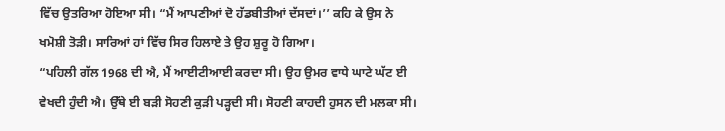ਵਿੱਚ ਉਤਰਿਆ ਹੋਇਆ ਸੀ। “ਮੈਂ ਆਪਣੀਆਂ ਦੋ ਹੱਡਬੀਤੀਆਂ ਦੱਸਦਾਂ।’’ ਕਹਿ ਕੇ ਉਸ ਨੇ ਖਮੋਸ਼ੀ ਤੋੜੀ। ਸਾਰਿਆਂ ਹਾਂ ਵਿੱਚ ਸਿਰ ਹਿਲਾਏ ਤੇ ਉਹ ਸ਼ੁਰੂ ਹੋ ਗਿਆ।
“ਪਹਿਲੀ ਗੱਲ 1968 ਦੀ ਐ, ਮੈਂ ਆਈਟੀਆਈ ਕਰਦਾ ਸੀ। ਉਹ ਉਮਰ ਵਾਧੇ ਘਾਟੇ ਘੱਟ ਈ ਵੇਖਦੀ ਹੁੰਦੀ ਐ। ਉੱਥੇ ਈ ਬੜੀ ਸੋਹਣੀ ਕੁੜੀ ਪੜ੍ਹਦੀ ਸੀ। ਸੋਹਣੀ ਕਾਹਦੀ ਹੁਸਨ ਦੀ ਮਲਕਾ ਸੀ।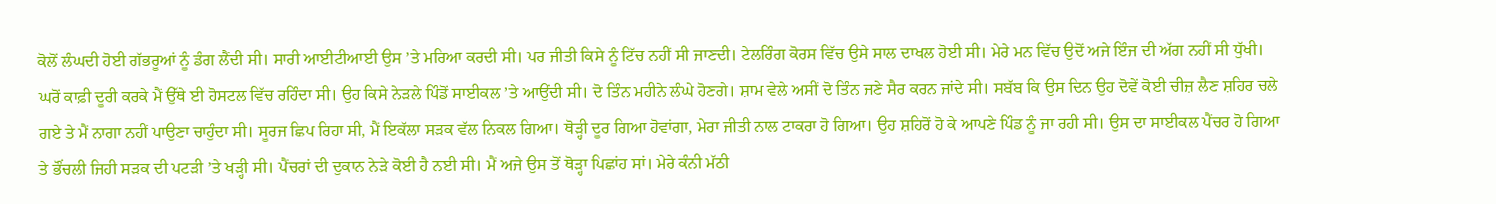ਕੋਲੋਂ ਲੰਘਦੀ ਹੋਈ ਗੱਭਰੂਆਂ ਨੂੰ ਡੰਗ ਲੈਂਦੀ ਸੀ। ਸਾਰੀ ਆਈਟੀਆਈ ਉਸ ’ਤੇ ਮਰਿਆ ਕਰਦੀ ਸੀ। ਪਰ ਜੀਤੀ ਕਿਸੇ ਨੂੰ ਟਿੱਚ ਨਹੀਂ ਸੀ ਜਾਣਦੀ। ਟੇਲਰਿੰਗ ਕੋਰਸ ਵਿੱਚ ਉਸੇ ਸਾਲ ਦਾਖਲ ਹੋਈ ਸੀ। ਮੇਰੇ ਮਨ ਵਿੱਚ ਉਦੋਂ ਅਜੇ ਇੰਜ ਦੀ ਅੱਗ ਨਹੀਂ ਸੀ ਧੁੱਖੀ। ਘਰੋਂ ਕਾਫ਼ੀ ਦੂਰੀ ਕਰਕੇ ਮੈਂ ਉੱਥੇ ਈ ਹੋਸਟਲ ਵਿੱਚ ਰਹਿੰਦਾ ਸੀ। ਉਹ ਕਿਸੇ ਨੇੜਲੇ ਪਿੰਡੋਂ ਸਾਈਕਲ ’ਤੇ ਆਉਂਦੀ ਸੀ। ਦੋ ਤਿੰਨ ਮਹੀਨੇ ਲੰਘੇ ਹੋਣਗੇ। ਸ਼ਾਮ ਵੇਲੇ ਅਸੀਂ ਦੋ ਤਿੰਨ ਜਣੇ ਸੈਰ ਕਰਨ ਜਾਂਦੇ ਸੀ। ਸਬੱਬ ਕਿ ਉਸ ਦਿਨ ਉਹ ਦੋਵੇਂ ਕੋਈ ਚੀਜ਼ ਲੈਣ ਸ਼ਹਿਰ ਚਲੇ ਗਏ ਤੇ ਮੈਂ ਨਾਗਾ ਨਹੀਂ ਪਾਉਣਾ ਚਾਹੁੰਦਾ ਸੀ। ਸੂਰਜ ਛਿਪ ਰਿਹਾ ਸੀ, ਮੈਂ ਇਕੱਲਾ ਸੜਕ ਵੱਲ ਨਿਕਲ ਗਿਆ। ਥੋੜ੍ਹੀ ਦੂਰ ਗਿਆ ਹੋਵਾਂਗਾ, ਮੇਰਾ ਜੀਤੀ ਨਾਲ ਟਾਕਰਾ ਹੋ ਗਿਆ। ਉਹ ਸ਼ਹਿਰੋਂ ਹੋ ਕੇ ਆਪਣੇ ਪਿੰਡ ਨੂੰ ਜਾ ਰਹੀ ਸੀ। ਉਸ ਦਾ ਸਾਈਕਲ ਪੈਂਚਰ ਹੋ ਗਿਆ ਤੇ ਭੌਂਚਲੀ ਜਿਹੀ ਸੜਕ ਦੀ ਪਟੜੀ ’ਤੇ ਖੜ੍ਹੀ ਸੀ। ਪੈਂਚਰਾਂ ਦੀ ਦੁਕਾਨ ਨੇੜੇ ਕੋਈ ਹੈ ਨਈ ਸੀ। ਮੈਂ ਅਜੇ ਉਸ ਤੋਂ ਥੋੜ੍ਹਾ ਪਿਛਾਂਹ ਸਾਂ। ਮੇਰੇ ਕੰਨੀ ਮੱਠੀ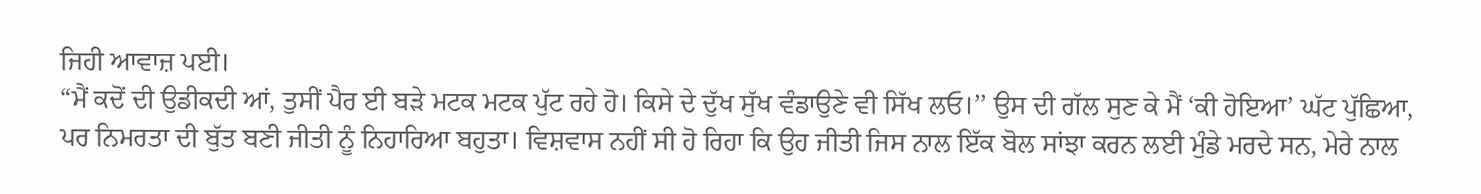ਜਿਹੀ ਆਵਾਜ਼ ਪਈ।
“ਮੈਂ ਕਦੋਂ ਦੀ ਉਡੀਕਦੀ ਆਂ, ਤੁਸੀਂ ਪੈਰ ਈ ਬੜੇ ਮਟਕ ਮਟਕ ਪੁੱਟ ਰਹੇ ਹੋ। ਕਿਸੇ ਦੇ ਦੁੱਖ ਸੁੱਖ ਵੰਡਾਉਣੇ ਵੀ ਸਿੱਖ ਲਓ।’’ ਉਸ ਦੀ ਗੱਲ ਸੁਣ ਕੇ ਮੈਂ ‘ਕੀ ਹੋਇਆ’ ਘੱਟ ਪੁੱਛਿਆ, ਪਰ ਨਿਮਰਤਾ ਦੀ ਬੁੱਤ ਬਣੀ ਜੀਤੀ ਨੂੰ ਨਿਹਾਰਿਆ ਬਹੁਤਾ। ਵਿਸ਼ਵਾਸ ਨਹੀਂ ਸੀ ਹੋ ਰਿਹਾ ਕਿ ਉਹ ਜੀਤੀ ਜਿਸ ਨਾਲ ਇੱਕ ਬੋਲ ਸਾਂਝਾ ਕਰਨ ਲਈ ਮੁੰਡੇ ਮਰਦੇ ਸਨ, ਮੇਰੇ ਨਾਲ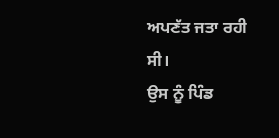ਅਪਣੱਤ ਜਤਾ ਰਹੀ ਸੀ।
ਉਸ ਨੂੰ ਪਿੰਡ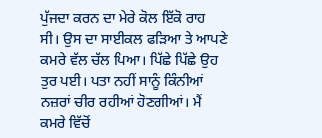ਪੁੱਜਦਾ ਕਰਨ ਦਾ ਮੇਰੇ ਕੋਲ ਇੱਕੋ ਰਾਹ ਸੀ। ਉਸ ਦਾ ਸਾਈਕਲ ਫੜਿਆ ਤੇ ਆਪਣੇ ਕਮਰੇ ਵੱਲ ਚੱਲ ਪਿਆ। ਪਿੱਛੇ ਪਿੱਛੇ ਉਹ ਤੁਰ ਪਈ। ਪਤਾ ਨਹੀਂ ਸਾਨੂੰ ਕਿੰਨੀਆਂ ਨਜ਼ਰਾਂ ਚੀਰ ਰਹੀਆਂ ਹੋਣਗੀਆਂ। ਮੈਂ ਕਮਰੇ ਵਿੱਚੋਂ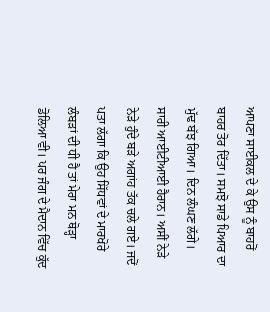ਆਪਣਾ ਸਾਈਕਲ ਦੇ ਕੇ ਉਸ ਨੂੰ ਬਾਹਰੋਂ ਬਾਹਰ ਤੋਰ ਦਿੱਤਾ। ਸਮਝੋ ਸਾਡੇ ਪਿਆਰ ਦਾ ਮੁੱਢ ਬੱਝ ਗਿਆ। ਦਿਨ ਲੰਘਣ ਲੱਗੇ। ਸਾਰੀ ਆਈਟੀਆਈ ਹੈਰਾਨ। ਅਸੀਂ ਨੇੜੇ ਨੇੜੇ ਹੁੰਦੇ ਬੜੇ ਅਗਾਂਹ ਤੱਕ ਚਲੇ ਗਏ। ਜਦੋਂ ਪਤਾ ਲੱਗਾ ਕਿ ਉਹ ਸਿੱਧਵਾਂ ਦੇ ਮਾਰਖੋਰੇ ਲੰਬੜਾਂ ਦੀ ਧੀ ਹੈ ਤਾਂ ਮੇਰਾ ਮਨ ਥੋੜ੍ਹਾ ਡੋਲਿਆ ਵੀ। ਪਰ ਜੰਗ ਦੇ ਮੈਦਾਨ ਵਿੱਚ ਕੁੱਦ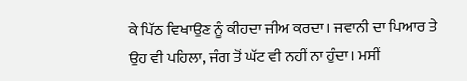ਕੇ ਪਿੱਠ ਵਿਖਾਉਣ ਨੂੰ ਕੀਹਦਾ ਜੀਅ ਕਰਦਾ। ਜਵਾਨੀ ਦਾ ਪਿਆਰ ਤੇ ਉਹ ਵੀ ਪਹਿਲਾ, ਜੰਗ ਤੋਂ ਘੱਟ ਵੀ ਨਹੀਂ ਨਾ ਹੁੰਦਾ। ਮਸੀਂ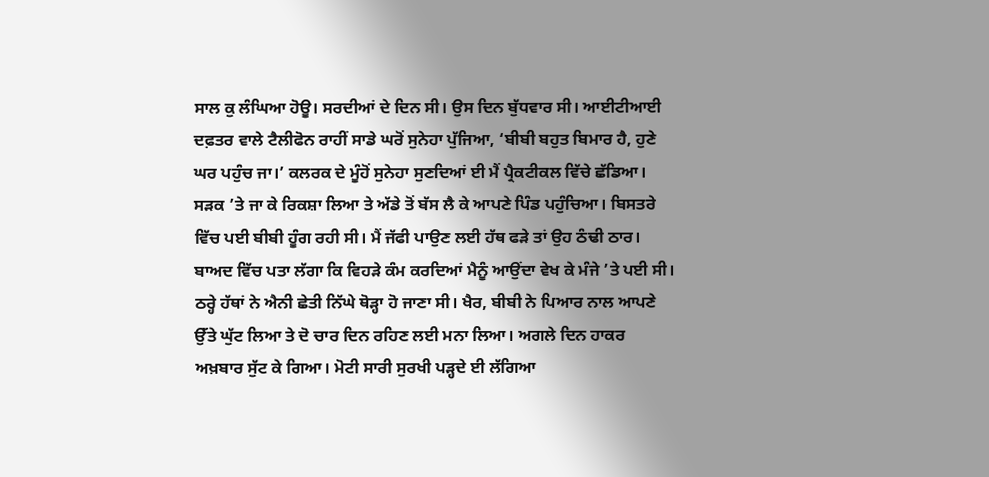ਸਾਲ ਕੁ ਲੰਘਿਆ ਹੋਊ। ਸਰਦੀਆਂ ਦੇ ਦਿਨ ਸੀ। ਉਸ ਦਿਨ ਬੁੱਧਵਾਰ ਸੀ। ਆਈਟੀਆਈ ਦਫ਼ਤਰ ਵਾਲੇ ਟੈਲੀਫੋਨ ਰਾਹੀਂ ਸਾਡੇ ਘਰੋਂ ਸੁਨੇਹਾ ਪੁੱਜਿਆ, ‘ਬੀਬੀ ਬਹੁਤ ਬਿਮਾਰ ਹੈ, ਹੁਣੇ ਘਰ ਪਹੁੰਚ ਜਾ।’ ਕਲਰਕ ਦੇ ਮੂੰਹੋਂ ਸੁਨੇਹਾ ਸੁਣਦਿਆਂ ਈ ਮੈਂ ਪ੍ਰੈਕਟੀਕਲ ਵਿੱਚੇ ਛੱਡਿਆ। ਸੜਕ ’ਤੇ ਜਾ ਕੇ ਰਿਕਸ਼ਾ ਲਿਆ ਤੇ ਅੱਡੇ ਤੋਂ ਬੱਸ ਲੈ ਕੇ ਆਪਣੇ ਪਿੰਡ ਪਹੁੰਚਿਆ। ਬਿਸਤਰੇ ਵਿੱਚ ਪਈ ਬੀਬੀ ਹੂੰਗ ਰਹੀ ਸੀ। ਮੈਂ ਜੱਫੀ ਪਾਉਣ ਲਈ ਹੱਥ ਫੜੇ ਤਾਂ ਉਹ ਠੰਢੀ ਠਾਰ। ਬਾਅਦ ਵਿੱਚ ਪਤਾ ਲੱਗਾ ਕਿ ਵਿਹੜੇ ਕੰਮ ਕਰਦਿਆਂ ਮੈਨੂੰ ਆਉਂਦਾ ਵੇਖ ਕੇ ਮੰਜੇ ’ਤੇ ਪਈ ਸੀ। ਠਰ੍ਹੇ ਹੱਥਾਂ ਨੇ ਐਨੀ ਛੇਤੀ ਨਿੱਘੇ ਥੋੜ੍ਹਾ ਹੋ ਜਾਣਾ ਸੀ। ਖੈਰ, ਬੀਬੀ ਨੇ ਪਿਆਰ ਨਾਲ ਆਪਣੇ ਉੱਤੇ ਘੁੱਟ ਲਿਆ ਤੇ ਦੋ ਚਾਰ ਦਿਨ ਰਹਿਣ ਲਈ ਮਨਾ ਲਿਆ। ਅਗਲੇ ਦਿਨ ਹਾਕਰ ਅਖ਼ਬਾਰ ਸੁੱਟ ਕੇ ਗਿਆ। ਮੋਟੀ ਸਾਰੀ ਸੁਰਖੀ ਪੜ੍ਹਦੇ ਈ ਲੱਗਿਆ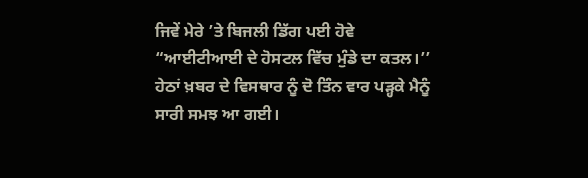ਜਿਵੇਂ ਮੇਰੇ ’ਤੇ ਬਿਜਲੀ ਡਿੱਗ ਪਈ ਹੋਵੇ “ਆਈਟੀਆਈ ਦੇ ਹੋਸਟਲ ਵਿੱਚ ਮੁੰਡੇ ਦਾ ਕਤਲ।’’ ਹੇਠਾਂ ਖ਼ਬਰ ਦੇ ਵਿਸਥਾਰ ਨੂੰ ਦੋ ਤਿੰਨ ਵਾਰ ਪੜ੍ਹਕੇ ਮੈਨੂੰ ਸਾਰੀ ਸਮਝ ਆ ਗਈ।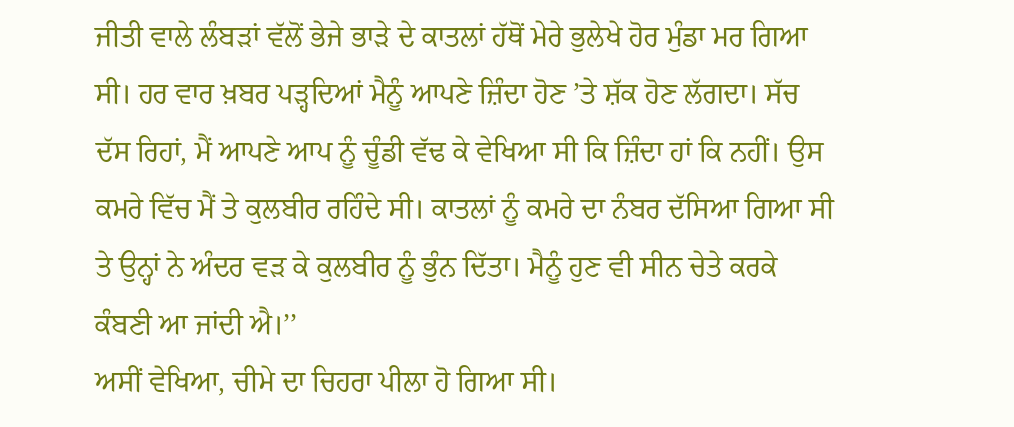ਜੀਤੀ ਵਾਲੇ ਲੰਬੜਾਂ ਵੱਲੋਂ ਭੇਜੇ ਭਾੜੇ ਦੇ ਕਾਤਲਾਂ ਹੱਥੋਂ ਮੇਰੇ ਭੁਲੇਖੇ ਹੋਰ ਮੁੰਡਾ ਮਰ ਗਿਆ ਸੀ। ਹਰ ਵਾਰ ਖ਼ਬਰ ਪੜ੍ਹਦਿਆਂ ਮੈਨੂੰ ਆਪਣੇ ਜ਼ਿੰਦਾ ਹੋਣ ’ਤੇ ਸ਼ੱਕ ਹੋਣ ਲੱਗਦਾ। ਸੱਚ ਦੱਸ ਰਿਹਾਂ, ਮੈਂ ਆਪਣੇ ਆਪ ਨੂੰ ਚੂੰਡੀ ਵੱਢ ਕੇ ਵੇਖਿਆ ਸੀ ਕਿ ਜ਼ਿੰਦਾ ਹਾਂ ਕਿ ਨਹੀਂ। ਉਸ ਕਮਰੇ ਵਿੱਚ ਮੈਂ ਤੇ ਕੁਲਬੀਰ ਰਹਿੰਦੇ ਸੀ। ਕਾਤਲਾਂ ਨੂੰ ਕਮਰੇ ਦਾ ਨੰਬਰ ਦੱਸਿਆ ਗਿਆ ਸੀ ਤੇ ਉਨ੍ਹਾਂ ਨੇ ਅੰਦਰ ਵੜ ਕੇ ਕੁਲਬੀਰ ਨੂੰ ਭੁੰਨ ਦਿੱਤਾ। ਮੈਨੂੰ ਹੁਣ ਵੀ ਸੀਨ ਚੇਤੇ ਕਰਕੇ ਕੰਬਣੀ ਆ ਜਾਂਦੀ ਐ।’’
ਅਸੀਂ ਵੇਖਿਆ, ਚੀਮੇ ਦਾ ਚਿਹਰਾ ਪੀਲਾ ਹੋ ਗਿਆ ਸੀ।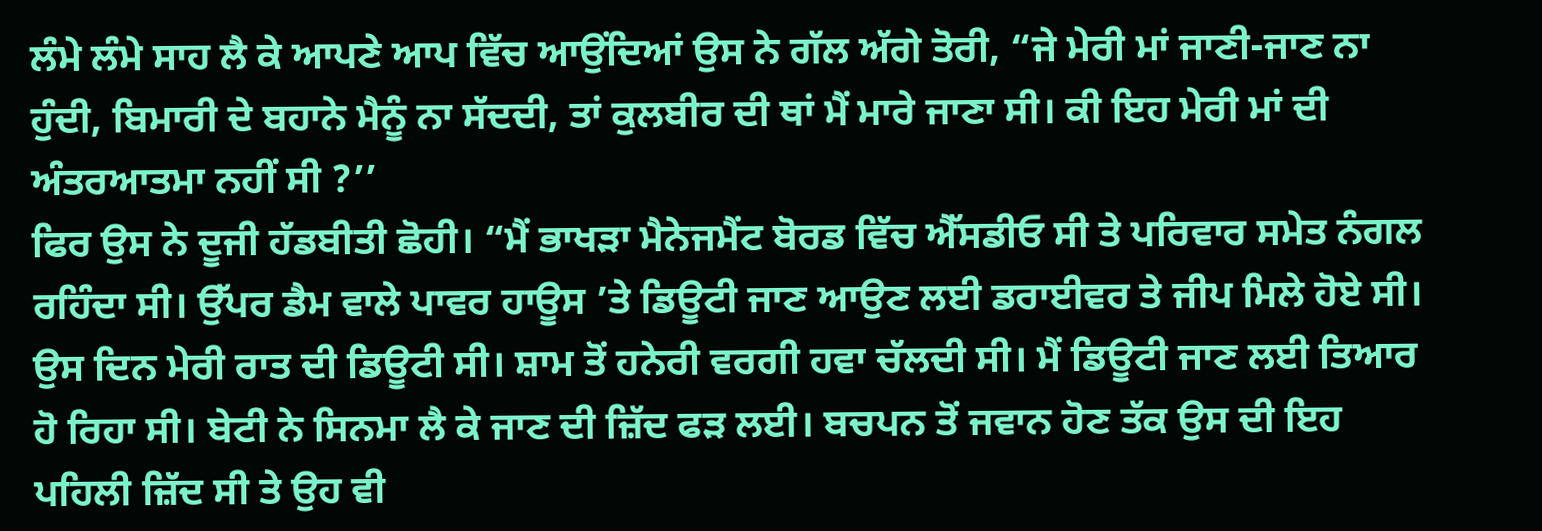ਲੰਮੇ ਲੰਮੇ ਸਾਹ ਲੈ ਕੇ ਆਪਣੇ ਆਪ ਵਿੱਚ ਆਉਂਦਿਆਂ ਉਸ ਨੇ ਗੱਲ ਅੱਗੇ ਤੋਰੀ, “ਜੇ ਮੇਰੀ ਮਾਂ ਜਾਣੀ-ਜਾਣ ਨਾ ਹੁੰਦੀ, ਬਿਮਾਰੀ ਦੇ ਬਹਾਨੇ ਮੈਨੂੰ ਨਾ ਸੱਦਦੀ, ਤਾਂ ਕੁਲਬੀਰ ਦੀ ਥਾਂ ਮੈਂ ਮਾਰੇ ਜਾਣਾ ਸੀ। ਕੀ ਇਹ ਮੇਰੀ ਮਾਂ ਦੀ ਅੰਤਰਆਤਮਾ ਨਹੀਂ ਸੀ ?’’
ਫਿਰ ਉਸ ਨੇ ਦੂਜੀ ਹੱਡਬੀਤੀ ਛੋਹੀ। “ਮੈਂ ਭਾਖੜਾ ਮੈਨੇਜਮੈਂਟ ਬੋਰਡ ਵਿੱਚ ਐੱਸਡੀਓ ਸੀ ਤੇ ਪਰਿਵਾਰ ਸਮੇਤ ਨੰਗਲ ਰਹਿੰਦਾ ਸੀ। ਉੱਪਰ ਡੈਮ ਵਾਲੇ ਪਾਵਰ ਹਾਊਸ ’ਤੇ ਡਿਊਟੀ ਜਾਣ ਆਉਣ ਲਈ ਡਰਾਈਵਰ ਤੇ ਜੀਪ ਮਿਲੇ ਹੋਏ ਸੀ। ਉਸ ਦਿਨ ਮੇਰੀ ਰਾਤ ਦੀ ਡਿਊਟੀ ਸੀ। ਸ਼ਾਮ ਤੋਂ ਹਨੇਰੀ ਵਰਗੀ ਹਵਾ ਚੱਲਦੀ ਸੀ। ਮੈਂ ਡਿਊਟੀ ਜਾਣ ਲਈ ਤਿਆਰ ਹੋ ਰਿਹਾ ਸੀ। ਬੇਟੀ ਨੇ ਸਿਨਮਾ ਲੈ ਕੇ ਜਾਣ ਦੀ ਜ਼ਿੱਦ ਫੜ ਲਈ। ਬਚਪਨ ਤੋਂ ਜਵਾਨ ਹੋਣ ਤੱਕ ਉਸ ਦੀ ਇਹ ਪਹਿਲੀ ਜ਼ਿੱਦ ਸੀ ਤੇ ਉਹ ਵੀ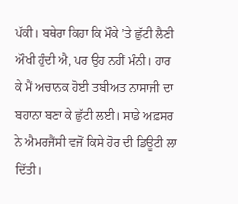ਪੱਕੀ। ਬਥੇਰਾ ਕਿਹਾ ਕਿ ਮੌਕੇ ’ਤੇ ਛੁੱਟੀ ਲੈਣੀ ਔਖੀ ਹੁੰਦੀ ਐ, ਪਰ ਉਹ ਨਹੀਂ ਮੰਨੀ। ਹਾਰ ਕੇ ਮੈਂ ਅਚਾਨਕ ਹੋਈ ਤਬੀਅਤ ਨਾਸਾਜੀ ਦਾ ਬਹਾਨਾ ਬਣਾ ਕੇ ਛੁੱਟੀ ਲਈ। ਸਾਡੇ ਅਫ਼ਸਰ ਨੇ ਐਮਰਜੈਂਸੀ ਵਜੋਂ ਕਿਸੇ ਹੋਰ ਦੀ ਡਿਊਟੀ ਲਾ ਦਿੱਤੀ।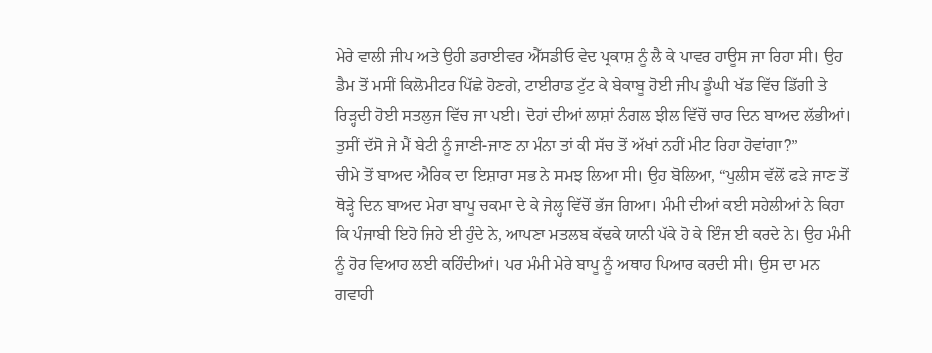ਮੇਰੇ ਵਾਲੀ ਜੀਪ ਅਤੇ ਉਹੀ ਡਰਾਈਵਰ ਐੱਸਡੀਓ ਵੇਦ ਪ੍ਰਕਾਸ਼ ਨੂੰ ਲੈ ਕੇ ਪਾਵਰ ਹਾਊਸ ਜਾ ਰਿਹਾ ਸੀ। ਉਹ ਡੈਮ ਤੋਂ ਮਸੀਂ ਕਿਲੋਮੀਟਰ ਪਿੱਛੇ ਹੋਣਗੇ, ਟਾਈਰਾਡ ਟੁੱਟ ਕੇ ਬੇਕਾਬੂ ਹੋਈ ਜੀਪ ਡੂੰਘੀ ਖੱਡ ਵਿੱਚ ਡਿੱਗੀ ਤੇ ਰਿੜ੍ਹਦੀ ਹੋਈ ਸਤਲੁਜ ਵਿੱਚ ਜਾ ਪਈ। ਦੋਹਾਂ ਦੀਆਂ ਲਾਸ਼ਾਂ ਨੰਗਲ ਝੀਲ ਵਿੱਚੋਂ ਚਾਰ ਦਿਨ ਬਾਅਦ ਲੱਭੀਆਂ। ਤੁਸੀਂ ਦੱਸੋ ਜੇ ਮੈਂ ਬੇਟੀ ਨੂੰ ਜਾਣੀ-ਜਾਣ ਨਾ ਮੰਨਾ ਤਾਂ ਕੀ ਸੱਚ ਤੋਂ ਅੱਖਾਂ ਨਹੀਂ ਮੀਟ ਰਿਹਾ ਹੋਵਾਂਗਾ?”
ਚੀਮੇ ਤੋਂ ਬਾਅਦ ਐਰਿਕ ਦਾ ਇਸ਼ਾਰਾ ਸਭ ਨੇ ਸਮਝ ਲਿਆ ਸੀ। ਉਹ ਬੋਲਿਆ, “ਪੁਲੀਸ ਵੱਲੋਂ ਫੜੇ ਜਾਣ ਤੋਂ ਥੋੜ੍ਹੇ ਦਿਨ ਬਾਅਦ ਮੇਰਾ ਬਾਪੂ ਚਕਮਾ ਦੇ ਕੇ ਜੇਲ੍ਹ ਵਿੱਚੋਂ ਭੱਜ ਗਿਆ। ਮੰਮੀ ਦੀਆਂ ਕਈ ਸਹੇਲੀਆਂ ਨੇ ਕਿਹਾ ਕਿ ਪੰਜਾਬੀ ਇਹੋ ਜਿਹੇ ਈ ਹੁੰਦੇ ਨੇ, ਆਪਣਾ ਮਤਲਬ ਕੱਢਕੇ ਯਾਨੀ ਪੱਕੇ ਹੋ ਕੇ ਇੰਜ ਈ ਕਰਦੇ ਨੇ। ਉਹ ਮੰਮੀ ਨੂੰ ਹੋਰ ਵਿਆਹ ਲਈ ਕਹਿੰਦੀਆਂ। ਪਰ ਮੰਮੀ ਮੇਰੇ ਬਾਪੂ ਨੂੰ ਅਥਾਹ ਪਿਆਰ ਕਰਦੀ ਸੀ। ਉਸ ਦਾ ਮਨ ਗਵਾਹੀ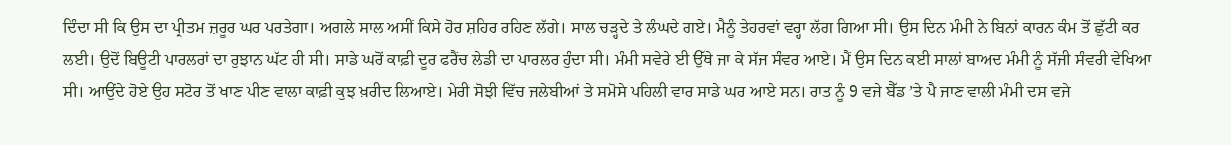ਦਿੰਦਾ ਸੀ ਕਿ ਉਸ ਦਾ ਪ੍ਰੀਤਮ ਜ਼ਰੂਰ ਘਰ ਪਰਤੇਗਾ। ਅਗਲੇ ਸਾਲ ਅਸੀਂ ਕਿਸੇ ਹੋਰ ਸ਼ਹਿਰ ਰਹਿਣ ਲੱਗੇ। ਸਾਲ ਚੜ੍ਹਦੇ ਤੇ ਲੰਘਦੇ ਗਏ। ਮੈਨੂੰ ਤੇਹਰਵਾਂ ਵਰ੍ਹਾ ਲੱਗ ਗਿਆ ਸੀ। ਉਸ ਦਿਨ ਮੰਮੀ ਨੇ ਬਿਨਾਂ ਕਾਰਨ ਕੰਮ ਤੋਂ ਛੁੱਟੀ ਕਰ ਲਈ। ਉਦੋਂ ਬਿਊਟੀ ਪਾਰਲਰਾਂ ਦਾ ਰੁਝਾਨ ਘੱਟ ਹੀ ਸੀ। ਸਾਡੇ ਘਰੋਂ ਕਾਫ਼ੀ ਦੂਰ ਫਰੈਂਚ ਲੇਡੀ ਦਾ ਪਾਰਲਰ ਹੁੰਦਾ ਸੀ। ਮੰਮੀ ਸਵੇਰੇ ਈ ਉੱਥੇ ਜਾ ਕੇ ਸੱਜ ਸੰਵਰ ਆਏ। ਮੈਂ ਉਸ ਦਿਨ ਕਈ ਸਾਲਾਂ ਬਾਅਦ ਮੰਮੀ ਨੂੰ ਸੱਜੀ ਸੰਵਰੀ ਵੇਖਿਆ ਸੀ। ਆਉਂਦੇ ਹੋਏ ਉਹ ਸਟੋਰ ਤੋਂ ਖਾਣ ਪੀਣ ਵਾਲਾ ਕਾਫ਼ੀ ਕੁਝ ਖ਼ਰੀਦ ਲਿਆਏ। ਮੇਰੀ ਸੋਝੀ ਵਿੱਚ ਜਲੇਬੀਆਂ ਤੇ ਸਮੋਸੇ ਪਹਿਲੀ ਵਾਰ ਸਾਡੇ ਘਰ ਆਏ ਸਨ। ਰਾਤ ਨੂੰ 9 ਵਜੇ ਬੈੱਡ ’ਤੇ ਪੈ ਜਾਣ ਵਾਲੀ ਮੰਮੀ ਦਸ ਵਜੇ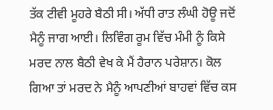ਤੱਕ ਟੀਵੀ ਮੂਹਰੇ ਬੈਠੀ ਸੀ। ਅੱਧੀ ਰਾਤ ਲੰਘੀ ਹੋਊ ਜਦੋਂ ਮੈਨੂੰ ਜਾਗ ਆਈ। ਲਿਵਿੰਗ ਰੂਮ ਵਿੱਚ ਮੰਮੀ ਨੂੰ ਕਿਸੇ ਮਰਦ ਨਾਲ ਬੈਠੀ ਵੇਖ ਕੇ ਮੈਂ ਹੈਰਾਨ ਪਰੇਸ਼ਾਨ। ਕੋਲ ਗਿਆ ਤਾਂ ਮਰਦ ਨੇ ਮੈਨੂੰ ਆਪਣੀਆਂ ਬਾਹਵਾਂ ਵਿੱਚ ਕਸ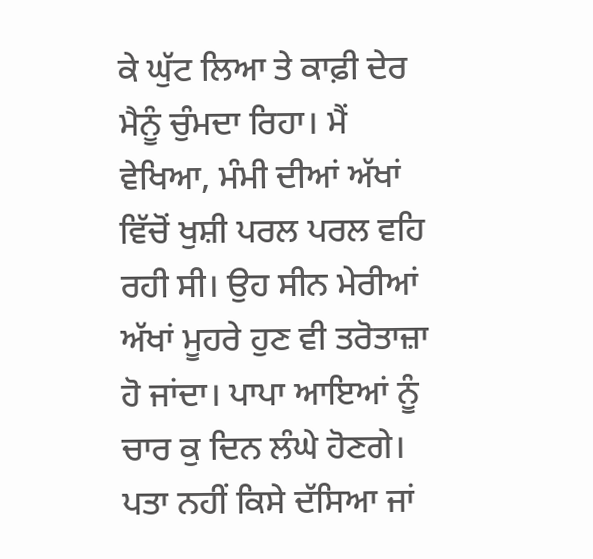ਕੇ ਘੁੱਟ ਲਿਆ ਤੇ ਕਾਫ਼ੀ ਦੇਰ ਮੈਨੂੰ ਚੁੰਮਦਾ ਰਿਹਾ। ਮੈਂ ਵੇਖਿਆ, ਮੰਮੀ ਦੀਆਂ ਅੱਖਾਂ ਵਿੱਚੋਂ ਖੁਸ਼ੀ ਪਰਲ ਪਰਲ ਵਹਿ ਰਹੀ ਸੀ। ਉਹ ਸੀਨ ਮੇਰੀਆਂ ਅੱਖਾਂ ਮੂਹਰੇ ਹੁਣ ਵੀ ਤਰੋਤਾਜ਼ਾ ਹੋ ਜਾਂਦਾ। ਪਾਪਾ ਆਇਆਂ ਨੂੰ ਚਾਰ ਕੁ ਦਿਨ ਲੰਘੇ ਹੋਣਗੇ। ਪਤਾ ਨਹੀਂ ਕਿਸੇ ਦੱਸਿਆ ਜਾਂ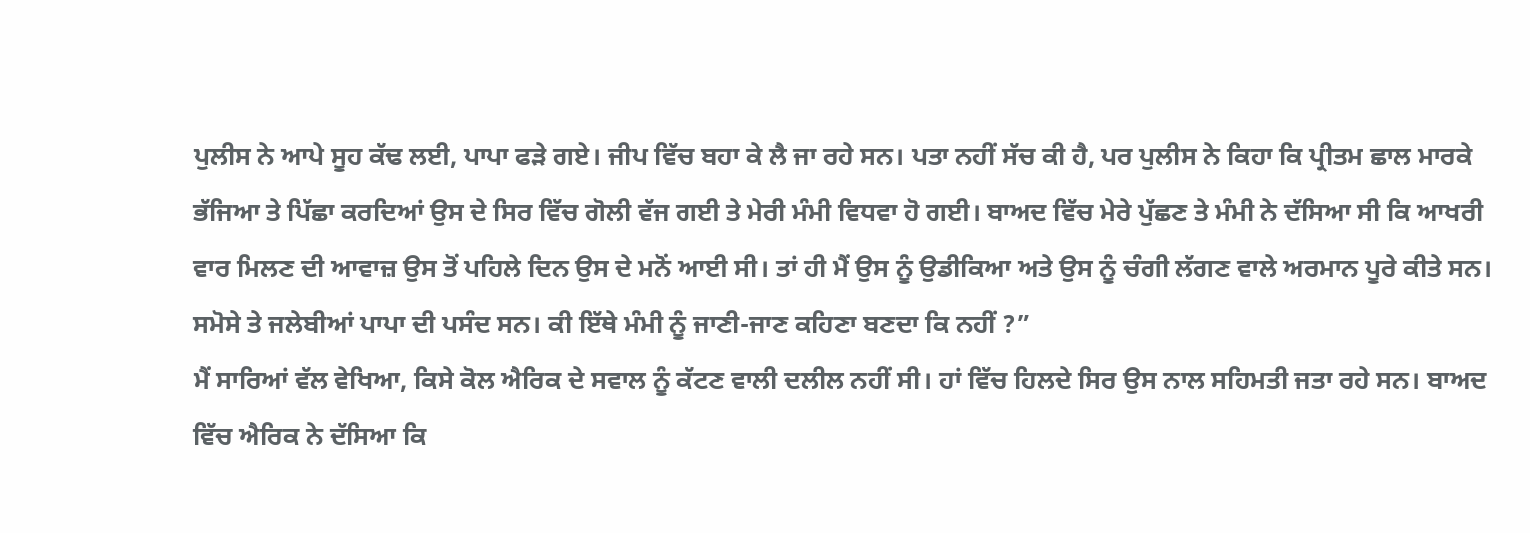ਪੁਲੀਸ ਨੇ ਆਪੇ ਸੂਹ ਕੱਢ ਲਈ, ਪਾਪਾ ਫੜੇ ਗਏ। ਜੀਪ ਵਿੱਚ ਬਹਾ ਕੇ ਲੈ ਜਾ ਰਹੇ ਸਨ। ਪਤਾ ਨਹੀਂ ਸੱਚ ਕੀ ਹੈ, ਪਰ ਪੁਲੀਸ ਨੇ ਕਿਹਾ ਕਿ ਪ੍ਰੀਤਮ ਛਾਲ ਮਾਰਕੇ ਭੱਜਿਆ ਤੇ ਪਿੱਛਾ ਕਰਦਿਆਂ ਉਸ ਦੇ ਸਿਰ ਵਿੱਚ ਗੋਲੀ ਵੱਜ ਗਈ ਤੇ ਮੇਰੀ ਮੰਮੀ ਵਿਧਵਾ ਹੋ ਗਈ। ਬਾਅਦ ਵਿੱਚ ਮੇਰੇ ਪੁੱਛਣ ਤੇ ਮੰਮੀ ਨੇ ਦੱਸਿਆ ਸੀ ਕਿ ਆਖਰੀ ਵਾਰ ਮਿਲਣ ਦੀ ਆਵਾਜ਼ ਉਸ ਤੋਂ ਪਹਿਲੇ ਦਿਨ ਉਸ ਦੇ ਮਨੋਂ ਆਈ ਸੀ। ਤਾਂ ਹੀ ਮੈਂ ਉਸ ਨੂੰ ਉਡੀਕਿਆ ਅਤੇ ਉਸ ਨੂੰ ਚੰਗੀ ਲੱਗਣ ਵਾਲੇ ਅਰਮਾਨ ਪੂਰੇ ਕੀਤੇ ਸਨ। ਸਮੋਸੇ ਤੇ ਜਲੇਬੀਆਂ ਪਾਪਾ ਦੀ ਪਸੰਦ ਸਨ। ਕੀ ਇੱਥੇ ਮੰਮੀ ਨੂੰ ਜਾਣੀ-ਜਾਣ ਕਹਿਣਾ ਬਣਦਾ ਕਿ ਨਹੀਂ ?”
ਮੈਂ ਸਾਰਿਆਂ ਵੱਲ ਵੇਖਿਆ, ਕਿਸੇ ਕੋਲ ਐਰਿਕ ਦੇ ਸਵਾਲ ਨੂੰ ਕੱਟਣ ਵਾਲੀ ਦਲੀਲ ਨਹੀਂ ਸੀ। ਹਾਂ ਵਿੱਚ ਹਿਲਦੇ ਸਿਰ ਉਸ ਨਾਲ ਸਹਿਮਤੀ ਜਤਾ ਰਹੇ ਸਨ। ਬਾਅਦ ਵਿੱਚ ਐਰਿਕ ਨੇ ਦੱਸਿਆ ਕਿ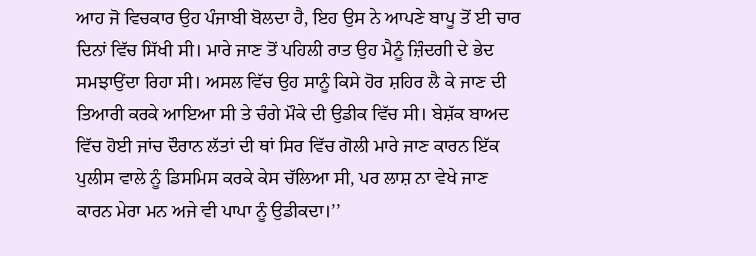ਆਹ ਜੋ ਵਿਚਕਾਰ ਉਹ ਪੰਜਾਬੀ ਬੋਲਦਾ ਹੈ, ਇਹ ਉਸ ਨੇ ਆਪਣੇ ਬਾਪੂ ਤੋਂ ਈ ਚਾਰ ਦਿਨਾਂ ਵਿੱਚ ਸਿੱਖੀ ਸੀ। ਮਾਰੇ ਜਾਣ ਤੋਂ ਪਹਿਲੀ ਰਾਤ ਉਹ ਮੈਨੂੰ ਜ਼ਿੰਦਗੀ ਦੇ ਭੇਦ ਸਮਝਾਉਂਦਾ ਰਿਹਾ ਸੀ। ਅਸਲ ਵਿੱਚ ਉਹ ਸਾਨੂੰ ਕਿਸੇ ਹੋਰ ਸ਼ਹਿਰ ਲੈ ਕੇ ਜਾਣ ਦੀ ਤਿਆਰੀ ਕਰਕੇ ਆਇਆ ਸੀ ਤੇ ਚੰਗੇ ਮੌਕੇ ਦੀ ਉਡੀਕ ਵਿੱਚ ਸੀ। ਬੇਸ਼ੱਕ ਬਾਅਦ ਵਿੱਚ ਹੋਈ ਜਾਂਚ ਦੌਰਾਨ ਲੱਤਾਂ ਦੀ ਥਾਂ ਸਿਰ ਵਿੱਚ ਗੋਲੀ ਮਾਰੇ ਜਾਣ ਕਾਰਨ ਇੱਕ ਪੁਲੀਸ ਵਾਲੇ ਨੂੰ ਡਿਸਮਿਸ ਕਰਕੇ ਕੇਸ ਚੱਲਿਆ ਸੀ, ਪਰ ਲਾਸ਼ ਨਾ ਵੇਖੇ ਜਾਣ ਕਾਰਨ ਮੇਰਾ ਮਨ ਅਜੇ ਵੀ ਪਾਪਾ ਨੂੰ ਉਡੀਕਦਾ।’’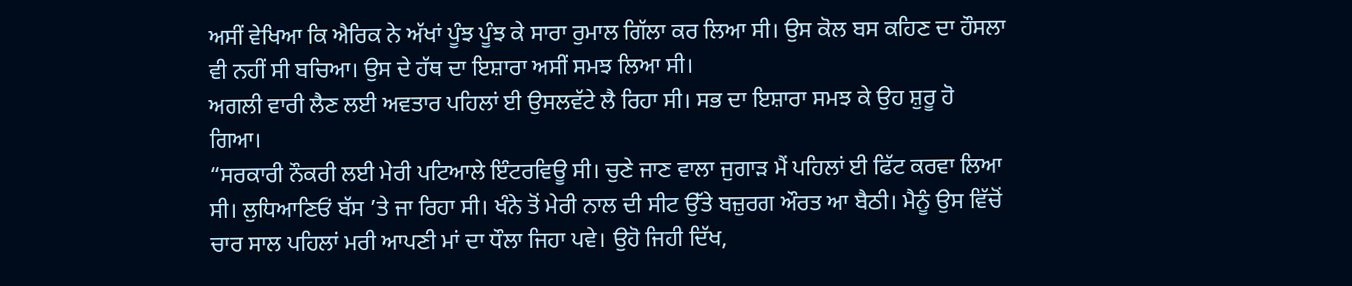ਅਸੀਂ ਵੇਖਿਆ ਕਿ ਐਰਿਕ ਨੇ ਅੱਖਾਂ ਪੂੰਝ ਪੂੰਝ ਕੇ ਸਾਰਾ ਰੁਮਾਲ ਗਿੱਲਾ ਕਰ ਲਿਆ ਸੀ। ਉਸ ਕੋਲ ਬਸ ਕਹਿਣ ਦਾ ਹੌਸਲਾ ਵੀ ਨਹੀਂ ਸੀ ਬਚਿਆ। ਉਸ ਦੇ ਹੱਥ ਦਾ ਇਸ਼ਾਰਾ ਅਸੀਂ ਸਮਝ ਲਿਆ ਸੀ।
ਅਗਲੀ ਵਾਰੀ ਲੈਣ ਲਈ ਅਵਤਾਰ ਪਹਿਲਾਂ ਈ ਉਸਲਵੱਟੇ ਲੈ ਰਿਹਾ ਸੀ। ਸਭ ਦਾ ਇਸ਼ਾਰਾ ਸਮਝ ਕੇ ਉਹ ਸ਼ੁਰੂ ਹੋ ਗਿਆ।
“ਸਰਕਾਰੀ ਨੌਕਰੀ ਲਈ ਮੇਰੀ ਪਟਿਆਲੇ ਇੰਟਰਵਿਊ ਸੀ। ਚੁਣੇ ਜਾਣ ਵਾਲਾ ਜੁਗਾੜ ਮੈਂ ਪਹਿਲਾਂ ਈ ਫਿੱਟ ਕਰਵਾ ਲਿਆ ਸੀ। ਲੁਧਿਆਣਿਓਂ ਬੱਸ ’ਤੇ ਜਾ ਰਿਹਾ ਸੀ। ਖੰਨੇ ਤੋਂ ਮੇਰੀ ਨਾਲ ਦੀ ਸੀਟ ਉੱਤੇ ਬਜ਼ੁਰਗ ਔਰਤ ਆ ਬੈਠੀ। ਮੈਨੂੰ ਉਸ ਵਿੱਚੋਂ ਚਾਰ ਸਾਲ ਪਹਿਲਾਂ ਮਰੀ ਆਪਣੀ ਮਾਂ ਦਾ ਧੌਲਾ ਜਿਹਾ ਪਵੇ। ਉਹੋ ਜਿਹੀ ਦਿੱਖ,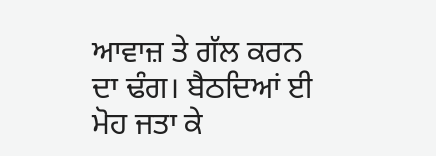ਆਵਾਜ਼ ਤੇ ਗੱਲ ਕਰਨ ਦਾ ਢੰਗ। ਬੈਠਦਿਆਂ ਈ ਮੋਹ ਜਤਾ ਕੇ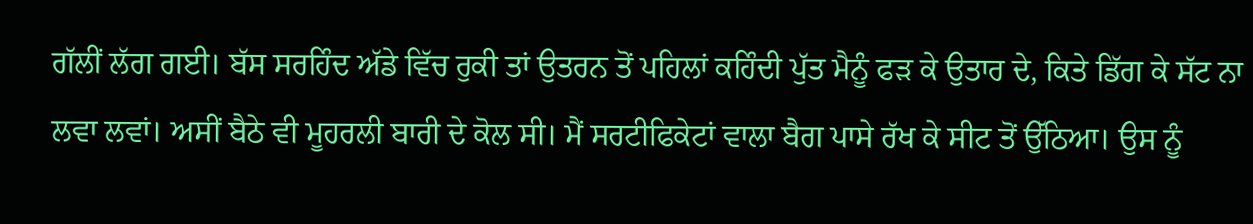ਗੱਲੀਂ ਲੱਗ ਗਈ। ਬੱਸ ਸਰਹਿੰਦ ਅੱਡੇ ਵਿੱਚ ਰੁਕੀ ਤਾਂ ਉਤਰਨ ਤੋਂ ਪਹਿਲਾਂ ਕਹਿੰਦੀ ਪੁੱਤ ਮੈਨੂੰ ਫੜ ਕੇ ਉਤਾਰ ਦੇ, ਕਿਤੇ ਡਿੱਗ ਕੇ ਸੱਟ ਨਾ ਲਵਾ ਲਵਾਂ। ਅਸੀਂ ਬੈਠੇ ਵੀ ਮੂਹਰਲੀ ਬਾਰੀ ਦੇ ਕੋਲ ਸੀ। ਮੈਂ ਸਰਟੀਫਿਕੇਟਾਂ ਵਾਲਾ ਬੈਗ ਪਾਸੇ ਰੱਖ ਕੇ ਸੀਟ ਤੋਂ ਉੱਠਿਆ। ਉਸ ਨੂੰ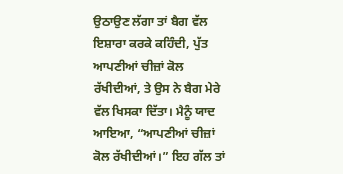ਉਠਾਉਣ ਲੱਗਾ ਤਾਂ ਬੈਗ ਵੱਲ ਇਸ਼ਾਰਾ ਕਰਕੇ ਕਹਿੰਦੀ, ਪੁੱਤ ਆਪਣੀਆਂ ਚੀਜ਼ਾਂ ਕੋਲ ਰੱਖੀਦੀਆਂ, ਤੇ ਉਸ ਨੇ ਬੈਗ ਮੇਰੇ ਵੱਲ ਖਿਸਕਾ ਦਿੱਤਾ। ਮੈਨੂੰ ਯਾਦ ਆਇਆ, “ਆਪਣੀਆਂ ਚੀਜ਼ਾਂ ਕੋਲ ਰੱਖੀਦੀਆਂ।” ਇਹ ਗੱਲ ਤਾਂ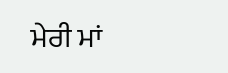ਮੇਰੀ ਮਾਂ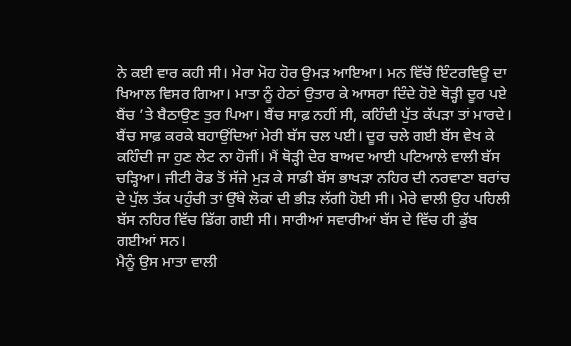ਨੇ ਕਈ ਵਾਰ ਕਹੀ ਸੀ। ਮੇਰਾ ਮੋਹ ਹੋਰ ਉਮੜ ਆਇਆ। ਮਨ ਵਿੱਚੋਂ ਇੰਟਰਵਿਊ ਦਾ ਖਿਆਲ ਵਿਸਰ ਗਿਆ। ਮਾਤਾ ਨੂੰ ਹੇਠਾਂ ਉਤਾਰ ਕੇ ਆਸਰਾ ਦਿੰਦੇ ਹੋਏ ਥੋੜ੍ਹੀ ਦੂਰ ਪਏ ਬੈਂਚ ’ਤੇ ਬੈਠਾਉਣ ਤੁਰ ਪਿਆ। ਬੈਂਚ ਸਾਫ਼ ਨਹੀਂ ਸੀ, ਕਹਿੰਦੀ ਪੁੱਤ ਕੱਪੜਾ ਤਾਂ ਮਾਰਦੇ। ਬੈਂਚ ਸਾਫ਼ ਕਰਕੇ ਬਹਾਉਂਦਿਆਂ ਮੇਰੀ ਬੱਸ ਚਲ ਪਈ। ਦੂਰ ਚਲੇ ਗਈ ਬੱਸ ਵੇਖ ਕੇ ਕਹਿੰਦੀ ਜਾ ਹੁਣ ਲੇਟ ਨਾ ਹੋਜੀਂ। ਮੈਂ ਥੋੜ੍ਹੀ ਦੇਰ ਬਾਅਦ ਆਈ ਪਟਿਆਲੇ ਵਾਲੀ ਬੱਸ ਚੜ੍ਹਿਆ। ਜੀਟੀ ਰੋਡ ਤੋਂ ਸੱਜੇ ਮੁੜ ਕੇ ਸਾਡੀ ਬੱਸ ਭਾਖੜਾ ਨਹਿਰ ਦੀ ਨਰਵਾਣਾ ਬਰਾਂਚ ਦੇ ਪੁੱਲ ਤੱਕ ਪਹੁੰਚੀ ਤਾਂ ਉੱਥੇ ਲੋਕਾਂ ਦੀ ਭੀੜ ਲੱਗੀ ਹੋਈ ਸੀ। ਮੇਰੇ ਵਾਲੀ ਉਹ ਪਹਿਲੀ ਬੱਸ ਨਹਿਰ ਵਿੱਚ ਡਿੱਗ ਗਈ ਸੀ। ਸਾਰੀਆਂ ਸਵਾਰੀਆਂ ਬੱਸ ਦੇ ਵਿੱਚ ਹੀ ਡੁੱਬ ਗਈਆਂ ਸਨ।
ਮੈਨੂੰ ਉਸ ਮਾਤਾ ਵਾਲੀ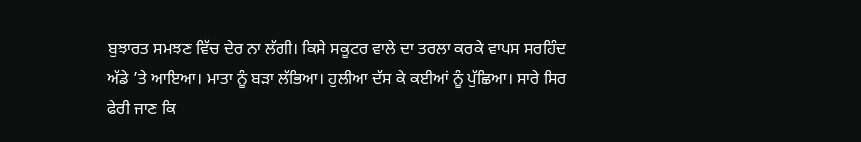ਬੁਝਾਰਤ ਸਮਝਣ ਵਿੱਚ ਦੇਰ ਨਾ ਲੱਗੀ। ਕਿਸੇ ਸਕੂਟਰ ਵਾਲੇ ਦਾ ਤਰਲਾ ਕਰਕੇ ਵਾਪਸ ਸਰਹਿੰਦ ਅੱਡੇ ’ਤੇ ਆਇਆ। ਮਾਤਾ ਨੂੰ ਬੜਾ ਲੱਭਿਆ। ਹੁਲੀਆ ਦੱਸ ਕੇ ਕਈਆਂ ਨੂੰ ਪੁੱਛਿਆ। ਸਾਰੇ ਸਿਰ ਫੇਰੀ ਜਾਣ ਕਿ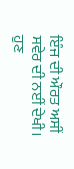ਇੰਜ ਦੀ ਔਰਤ ਅਸੀਂ ਸਵੇਰ ਦੀ ਨਈਂ ਦੇਖੀ। ਹੁਣ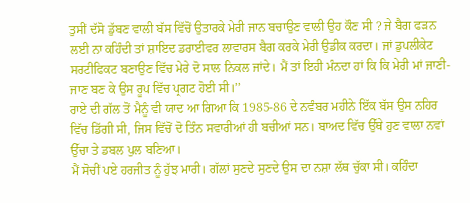ਤੁਸੀਂ ਦੱਸੋ ਡੁੱਬਣ ਵਾਲੀ ਬੱਸ ਵਿੱਚੋਂ ਉਤਾਰਕੇ ਮੇਰੀ ਜਾਨ ਬਚਾਉਣ ਵਾਲੀ ਉਹ ਕੌਣ ਸੀ ? ਜੇ ਬੈਗ ਫੜਨ ਲਈ ਨਾ ਕਹਿੰਦੀ ਤਾਂ ਸ਼ਾਇਦ ਡਰਾਈਵਰ ਲਾਵਾਰਸ ਬੈਗ ਕਰਕੇ ਮੇਰੀ ਉਡੀਕ ਕਰਦਾ। ਜਾਂ ਡੁਪਲੀਕੇਟ ਸਰਟੀਫਿਕਟ ਬਣਾਉਣ ਵਿੱਚ ਮੇਰੇ ਦੋ ਸਾਲ ਨਿਕਲ ਜਾਂਦੇ। ਮੈਂ ਤਾਂ ਇਹੀ ਮੰਨਦਾ ਹਾਂ ਕਿ ਕਿ ਮੇਰੀ ਮਾਂ ਜਾਣੀ-ਜਾਣ ਬਣ ਕੇ ਉਸ ਰੂਪ ਵਿੱਚ ਪ੍ਰਗਟ ਹੋਈ ਸੀ।’’
ਰਾਏ ਦੀ ਗੱਲ ਤੋਂ ਮੈਨੂੰ ਵੀ ਯਾਦ ਆ ਗਿਆ ਕਿ 1985-86 ਦੇ ਨਵੰਬਰ ਮਹੀਨੇ ਇੱਕ ਬੱਸ ਉਸ ਨਹਿਰ ਵਿੱਚ ਡਿੱਗੀ ਸੀ, ਜਿਸ ਵਿੱਚੋਂ ਦੋ ਤਿੰਨ ਸਵਾਰੀਆਂ ਹੀ ਬਚੀਆਂ ਸਨ। ਬਾਅਦ ਵਿੱਚ ਉੱਥੇ ਹੁਣ ਵਾਲਾ ਨਵਾਂ ਉੱਚਾ ਤੇ ਡਬਲ ਪੁਲ ਬਣਿਆ।
ਮੈਂ ਸੋਚੀਂ ਪਏ ਹਰਜੀਤ ਨੂੰ ਹੁੱਝ ਮਾਰੀ। ਗੱਲਾਂ ਸੁਣਦੇ ਸੁਣਦੇ ਉਸ ਦਾ ਨਸ਼ਾ ਲੱਥ ਚੁੱਕਾ ਸੀ। ਕਹਿੰਦਾ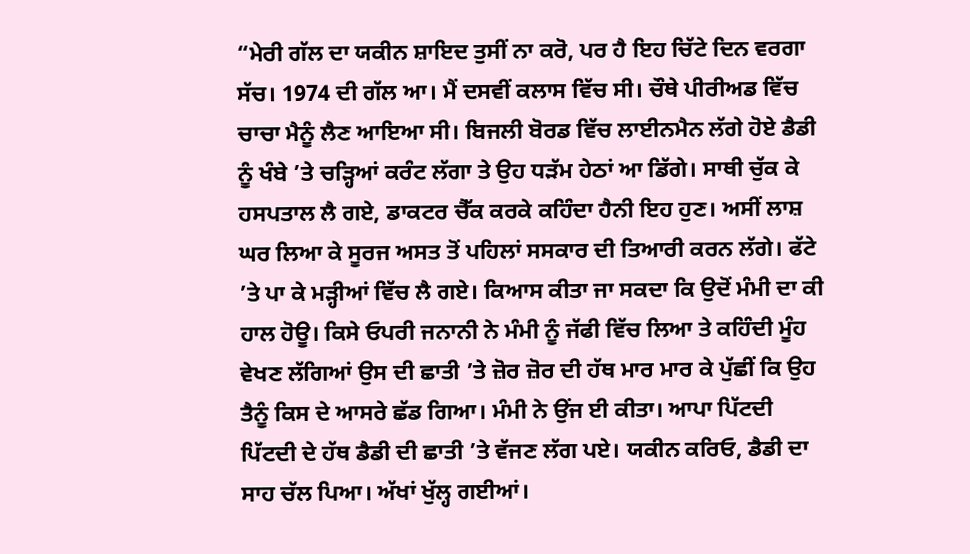“ਮੇਰੀ ਗੱਲ ਦਾ ਯਕੀਨ ਸ਼ਾਇਦ ਤੁਸੀਂ ਨਾ ਕਰੋ, ਪਰ ਹੈ ਇਹ ਚਿੱਟੇ ਦਿਨ ਵਰਗਾ ਸੱਚ। 1974 ਦੀ ਗੱਲ ਆ। ਮੈਂ ਦਸਵੀਂ ਕਲਾਸ ਵਿੱਚ ਸੀ। ਚੌਥੇ ਪੀਰੀਅਡ ਵਿੱਚ ਚਾਚਾ ਮੈਨੂੰ ਲੈਣ ਆਇਆ ਸੀ। ਬਿਜਲੀ ਬੋਰਡ ਵਿੱਚ ਲਾਈਨਮੈਨ ਲੱਗੇ ਹੋਏ ਡੈਡੀ ਨੂੰ ਖੰਬੇ ’ਤੇ ਚੜ੍ਹਿਆਂ ਕਰੰਟ ਲੱਗਾ ਤੇ ਉਹ ਧੜੱਮ ਹੇਠਾਂ ਆ ਡਿੱਗੇ। ਸਾਥੀ ਚੁੱਕ ਕੇ ਹਸਪਤਾਲ ਲੈ ਗਏ, ਡਾਕਟਰ ਚੈੱਕ ਕਰਕੇ ਕਹਿੰਦਾ ਹੈਨੀ ਇਹ ਹੁਣ। ਅਸੀਂ ਲਾਸ਼ ਘਰ ਲਿਆ ਕੇ ਸੂਰਜ ਅਸਤ ਤੋਂ ਪਹਿਲਾਂ ਸਸਕਾਰ ਦੀ ਤਿਆਰੀ ਕਰਨ ਲੱਗੇ। ਫੱਟੇ ’ਤੇ ਪਾ ਕੇ ਮੜ੍ਹੀਆਂ ਵਿੱਚ ਲੈ ਗਏ। ਕਿਆਸ ਕੀਤਾ ਜਾ ਸਕਦਾ ਕਿ ਉਦੋਂ ਮੰਮੀ ਦਾ ਕੀ ਹਾਲ ਹੋਊ। ਕਿਸੇ ਓਪਰੀ ਜਨਾਨੀ ਨੇ ਮੰਮੀ ਨੂੰ ਜੱਫੀ ਵਿੱਚ ਲਿਆ ਤੇ ਕਹਿੰਦੀ ਮੂੰਹ ਵੇਖਣ ਲੱਗਿਆਂ ਉਸ ਦੀ ਛਾਤੀ ’ਤੇ ਜ਼ੋਰ ਜ਼ੋਰ ਦੀ ਹੱਥ ਮਾਰ ਮਾਰ ਕੇ ਪੁੱਛੀਂ ਕਿ ਉਹ ਤੈਨੂੰ ਕਿਸ ਦੇ ਆਸਰੇ ਛੱਡ ਗਿਆ। ਮੰਮੀ ਨੇ ਉਂਜ ਈ ਕੀਤਾ। ਆਪਾ ਪਿੱਟਦੀ ਪਿੱਟਦੀ ਦੇ ਹੱਥ ਡੈਡੀ ਦੀ ਛਾਤੀ ’ਤੇ ਵੱਜਣ ਲੱਗ ਪਏ। ਯਕੀਨ ਕਰਿਓ, ਡੈਡੀ ਦਾ ਸਾਹ ਚੱਲ ਪਿਆ। ਅੱਖਾਂ ਖੁੱਲ੍ਹ ਗਈਆਂ।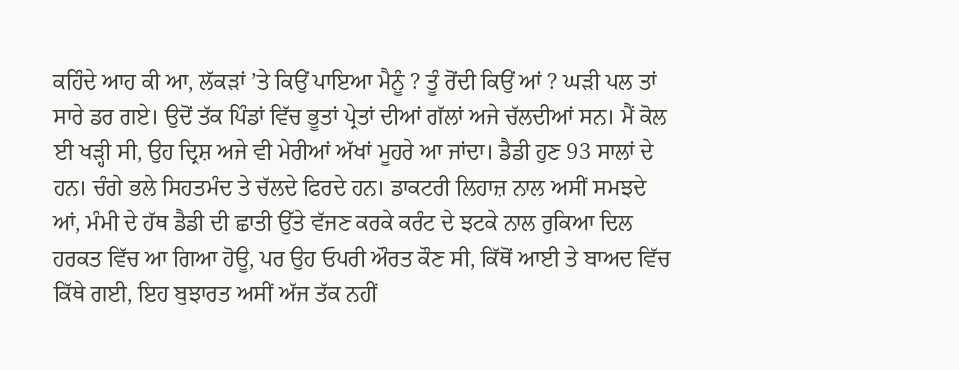ਕਹਿੰਦੇ ਆਹ ਕੀ ਆ, ਲੱਕੜਾਂ ’ਤੇ ਕਿਉਂ ਪਾਇਆ ਮੈਨੂੰ ? ਤੂੰ ਰੋਂਦੀ ਕਿਉਂ ਆਂ ? ਘੜੀ ਪਲ ਤਾਂ ਸਾਰੇ ਡਰ ਗਏ। ਉਦੋਂ ਤੱਕ ਪਿੰਡਾਂ ਵਿੱਚ ਭੂਤਾਂ ਪ੍ਰੇਤਾਂ ਦੀਆਂ ਗੱਲਾਂ ਅਜੇ ਚੱਲਦੀਆਂ ਸਨ। ਮੈਂ ਕੋਲ ਈ ਖੜ੍ਹੀ ਸੀ, ਉਹ ਦ੍ਰਿਸ਼ ਅਜੇ ਵੀ ਮੇਰੀਆਂ ਅੱਖਾਂ ਮੂਹਰੇ ਆ ਜਾਂਦਾ। ਡੈਡੀ ਹੁਣ 93 ਸਾਲਾਂ ਦੇ ਹਨ। ਚੰਗੇ ਭਲੇ ਸਿਹਤਮੰਦ ਤੇ ਚੱਲਦੇ ਫਿਰਦੇ ਹਨ। ਡਾਕਟਰੀ ਲਿਹਾਜ਼ ਨਾਲ ਅਸੀਂ ਸਮਝਦੇ ਆਂ, ਮੰਮੀ ਦੇ ਹੱਥ ਡੈਡੀ ਦੀ ਛਾਤੀ ਉੱਤੇ ਵੱਜਣ ਕਰਕੇ ਕਰੰਟ ਦੇ ਝਟਕੇ ਨਾਲ ਰੁਕਿਆ ਦਿਲ ਹਰਕਤ ਵਿੱਚ ਆ ਗਿਆ ਹੋਊ, ਪਰ ਉਹ ਓਪਰੀ ਔਰਤ ਕੌਣ ਸੀ, ਕਿੱਥੋਂ ਆਈ ਤੇ ਬਾਅਦ ਵਿੱਚ ਕਿੱਥੇ ਗਈ, ਇਹ ਬੁਝਾਰਤ ਅਸੀਂ ਅੱਜ ਤੱਕ ਨਹੀਂ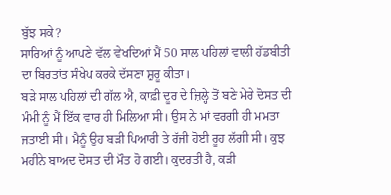ਬੁੱਝ ਸਕੇ?
ਸਾਰਿਆਂ ਨੂੰ ਆਪਣੇ ਵੱਲ ਵੇਖਦਿਆਂ ਮੈਂ 50 ਸਾਲ ਪਹਿਲਾਂ ਵਾਲੀ ਹੱਡਬੀਤੀ ਦਾ ਬਿਰਤਾਂਤ ਸੰਖੇਪ ਕਰਕੇ ਦੱਸਣਾ ਸ਼ੁਰੂ ਕੀਤਾ।
ਬੜੇ ਸਾਲ ਪਹਿਲਾਂ ਦੀ ਗੱਲ ਐ, ਕਾਫ਼ੀ ਦੂਰ ਦੇ ਜ਼ਿਲ੍ਹੇ ਤੋਂ ਬਣੇ ਮੇਰੇ ਦੋਸਤ ਦੀ ਮੰਮੀ ਨੂੰ ਮੈਂ ਇੱਕ ਵਾਰ ਹੀ ਮਿਲਿਆ ਸੀ। ਉਸ ਨੇ ਮਾਂ ਵਰਗੀ ਹੀ ਮਮਤਾ ਜਤਾਈ ਸੀ। ਮੈਨੂੰ ਉਹ ਬੜੀ ਪਿਆਰੀ ਤੇ ਰੱਜੀ ਹੋਈ ਰੂਹ ਲੱਗੀ ਸੀ। ਕੁਝ ਮਹੀਨੇ ਬਾਅਦ ਦੋਸਤ ਦੀ ਮੌਤ ਹੋ ਗਈ। ਕੁਦਰਤੀ ਹੈ, ਕੜੀ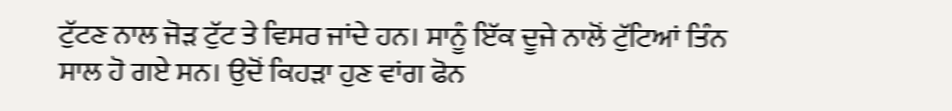ਟੁੱਟਣ ਨਾਲ ਜੋੜ ਟੁੱਟ ਤੇ ਵਿਸਰ ਜਾਂਦੇ ਹਨ। ਸਾਨੂੰ ਇੱਕ ਦੂਜੇ ਨਾਲੋਂ ਟੁੱਟਿਆਂ ਤਿੰਨ ਸਾਲ ਹੋ ਗਏ ਸਨ। ਉਦੋਂ ਕਿਹੜਾ ਹੁਣ ਵਾਂਗ ਫੋਨ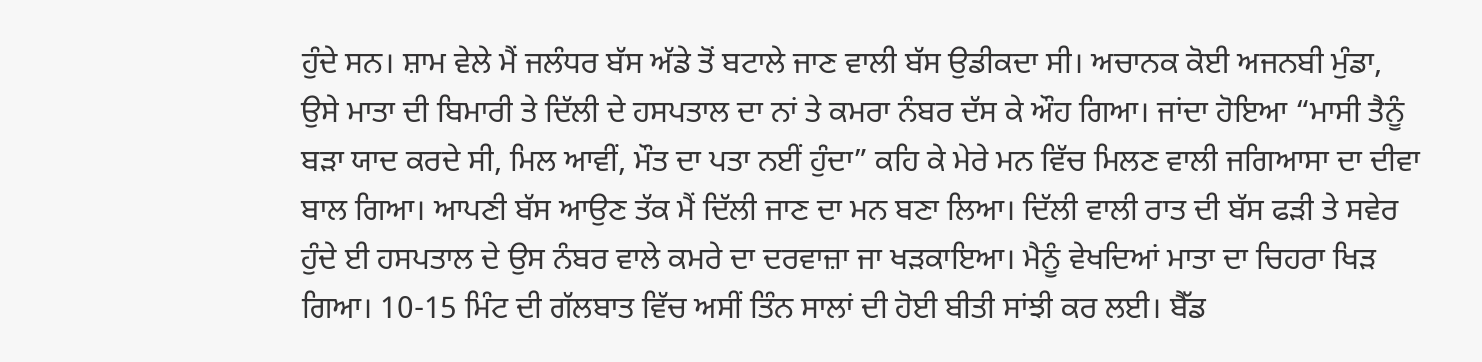ਹੁੰਦੇ ਸਨ। ਸ਼ਾਮ ਵੇਲੇ ਮੈਂ ਜਲੰਧਰ ਬੱਸ ਅੱਡੇ ਤੋਂ ਬਟਾਲੇ ਜਾਣ ਵਾਲੀ ਬੱਸ ਉਡੀਕਦਾ ਸੀ। ਅਚਾਨਕ ਕੋਈ ਅਜਨਬੀ ਮੁੰਡਾ, ਉਸੇ ਮਾਤਾ ਦੀ ਬਿਮਾਰੀ ਤੇ ਦਿੱਲੀ ਦੇ ਹਸਪਤਾਲ ਦਾ ਨਾਂ ਤੇ ਕਮਰਾ ਨੰਬਰ ਦੱਸ ਕੇ ਔਹ ਗਿਆ। ਜਾਂਦਾ ਹੋਇਆ “ਮਾਸੀ ਤੈਨੂੰ ਬੜਾ ਯਾਦ ਕਰਦੇ ਸੀ, ਮਿਲ ਆਵੀਂ, ਮੌਤ ਦਾ ਪਤਾ ਨਈਂ ਹੁੰਦਾ” ਕਹਿ ਕੇ ਮੇਰੇ ਮਨ ਵਿੱਚ ਮਿਲਣ ਵਾਲੀ ਜਗਿਆਸਾ ਦਾ ਦੀਵਾ ਬਾਲ ਗਿਆ। ਆਪਣੀ ਬੱਸ ਆਉਣ ਤੱਕ ਮੈਂ ਦਿੱਲੀ ਜਾਣ ਦਾ ਮਨ ਬਣਾ ਲਿਆ। ਦਿੱਲੀ ਵਾਲੀ ਰਾਤ ਦੀ ਬੱਸ ਫੜੀ ਤੇ ਸਵੇਰ ਹੁੰਦੇ ਈ ਹਸਪਤਾਲ ਦੇ ਉਸ ਨੰਬਰ ਵਾਲੇ ਕਮਰੇ ਦਾ ਦਰਵਾਜ਼ਾ ਜਾ ਖੜਕਾਇਆ। ਮੈਨੂੰ ਵੇਖਦਿਆਂ ਮਾਤਾ ਦਾ ਚਿਹਰਾ ਖਿੜ ਗਿਆ। 10-15 ਮਿੰਟ ਦੀ ਗੱਲਬਾਤ ਵਿੱਚ ਅਸੀਂ ਤਿੰਨ ਸਾਲਾਂ ਦੀ ਹੋਈ ਬੀਤੀ ਸਾਂਝੀ ਕਰ ਲਈ। ਬੈੱਡ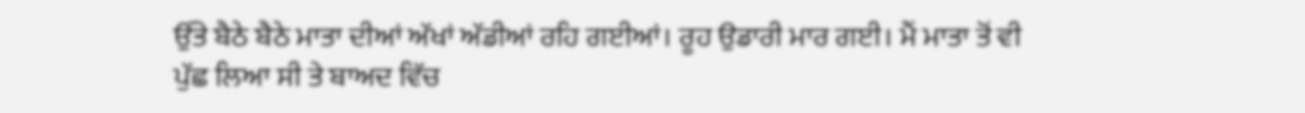ਉੱਤੇ ਬੈਠੇ ਬੈਠੇ ਮਾਤਾ ਦੀਆਂ ਅੱਖਾਂ ਅੱਡੀਆਂ ਰਹਿ ਗਈਆਂ। ਰੂਹ ਉਡਾਰੀ ਮਾਰ ਗਈ। ਮੈਂ ਮਾਤਾ ਤੋਂ ਵੀ ਪੁੱਛ ਲਿਆ ਸੀ ਤੇ ਬਾਅਦ ਵਿੱਚ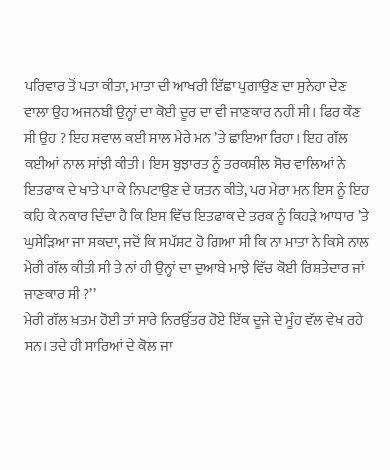ਪਰਿਵਾਰ ਤੋਂ ਪਤਾ ਕੀਤਾ, ਮਾਤਾ ਦੀ ਆਖਰੀ ਇੱਛਾ ਪੁਗਾਉਣ ਦਾ ਸੁਨੇਹਾ ਦੇਣ ਵਾਲਾ ਉਹ ਅਜਨਬੀ ਉਨ੍ਹਾਂ ਦਾ ਕੋਈ ਦੂਰ ਦਾ ਵੀ ਜਾਣਕਾਰ ਨਹੀਂ ਸੀ। ਫਿਰ ਕੌਣ ਸੀ ਉਹ ? ਇਹ ਸਵਾਲ ਕਈ ਸਾਲ ਮੇਰੇ ਮਨ ’ਤੇ ਛਾਇਆ ਰਿਹਾ। ਇਹ ਗੱਲ ਕਈਆਂ ਨਾਲ ਸਾਂਝੀ ਕੀਤੀ। ਇਸ ਬੁਝਾਰਤ ਨੂੰ ਤਰਕਸ਼ੀਲ ਸੋਚ ਵਾਲਿਆਂ ਨੇ ਇਤਫਾਕ ਦੇ ਖਾਤੇ ਪਾ ਕੇ ਨਿਪਟਾਉਣ ਦੇ ਯਤਨ ਕੀਤੇ, ਪਰ ਮੇਰਾ ਮਨ ਇਸ ਨੂੰ ਇਹ ਕਹਿ ਕੇ ਨਕਾਰ ਦਿੰਦਾ ਹੈ ਕਿ ਇਸ ਵਿੱਚ ਇਤਫਾਕ ਦੇ ਤਰਕ ਨੂੰ ਕਿਹੜੇ ਆਧਾਰ ’ਤੇ ਘੁਸੇੜਿਆ ਜਾ ਸਕਦਾ, ਜਦੋਂ ਕਿ ਸਪੱਸ਼ਟ ਹੋ ਗਿਆ ਸੀ ਕਿ ਨਾ ਮਾਤਾ ਨੇ ਕਿਸੇ ਨਾਲ ਮੇਰੀ ਗੱਲ ਕੀਤੀ ਸੀ ਤੇ ਨਾਂ ਹੀ ਉਨ੍ਹਾਂ ਦਾ ਦੁਆਬੇ ਮਾਝੇ ਵਿੱਚ ਕੋਈ ਰਿਸ਼ਤੇਦਾਰ ਜਾਂ ਜਾਣਕਾਰ ਸੀ ?’’
ਮੇਰੀ ਗੱਲ ਖ਼ਤਮ ਹੋਈ ਤਾਂ ਸਾਰੇ ਨਿਰਉੱਤਰ ਹੋਏ ਇੱਕ ਦੂਜੇ ਦੇ ਮੂੰਹ ਵੱਲ ਵੇਖ ਰਹੇ ਸਨ। ਤਦੇ ਹੀ ਸਾਰਿਆਂ ਦੇ ਕੋਲ ਜਾ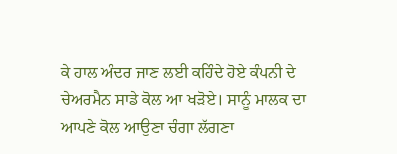ਕੇ ਹਾਲ ਅੰਦਰ ਜਾਣ ਲਈ ਕਹਿੰਦੇ ਹੋਏ ਕੰਪਨੀ ਦੇ ਚੇਅਰਮੈਨ ਸਾਡੇ ਕੋਲ ਆ ਖੜੋਏ। ਸਾਨੂੰ ਮਾਲਕ ਦਾ ਆਪਣੇ ਕੋਲ ਆਉਣਾ ਚੰਗਾ ਲੱਗਣਾ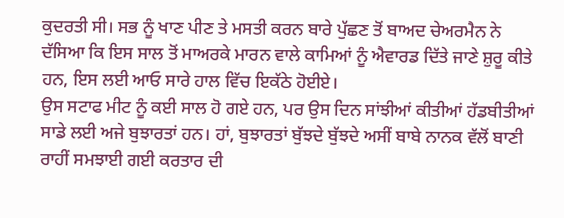ਕੁਦਰਤੀ ਸੀ। ਸਭ ਨੂੰ ਖਾਣ ਪੀਣ ਤੇ ਮਸਤੀ ਕਰਨ ਬਾਰੇ ਪੁੱਛਣ ਤੋਂ ਬਾਅਦ ਚੇਅਰਮੈਨ ਨੇ ਦੱਸਿਆ ਕਿ ਇਸ ਸਾਲ ਤੋਂ ਮਾਅਰਕੇ ਮਾਰਨ ਵਾਲੇ ਕਾਮਿਆਂ ਨੂੰ ਐਵਾਰਡ ਦਿੱਤੇ ਜਾਣੇ ਸ਼ੁਰੂ ਕੀਤੇ ਹਨ, ਇਸ ਲਈ ਆਓ ਸਾਰੇ ਹਾਲ ਵਿੱਚ ਇਕੱਠੇ ਹੋਈਏ।
ਉਸ ਸਟਾਫ ਮੀਟ ਨੂੰ ਕਈ ਸਾਲ ਹੋ ਗਏ ਹਨ, ਪਰ ਉਸ ਦਿਨ ਸਾਂਝੀਆਂ ਕੀਤੀਆਂ ਹੱਡਬੀਤੀਆਂ ਸਾਡੇ ਲਈ ਅਜੇ ਬੁਝਾਰਤਾਂ ਹਨ। ਹਾਂ, ਬੁਝਾਰਤਾਂ ਬੁੱਝਦੇ ਬੁੱਝਦੇ ਅਸੀਂ ਬਾਬੇ ਨਾਨਕ ਵੱਲੋਂ ਬਾਣੀ ਰਾਹੀਂ ਸਮਝਾਈ ਗਈ ਕਰਤਾਰ ਦੀ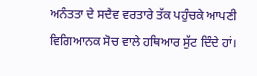ਅਨੰਤਤਾ ਦੇ ਸਦੈਵ ਵਰਤਾਰੇ ਤੱਕ ਪਹੁੰਚਕੇ ਆਪਣੀ ਵਿਗਿਆਨਕ ਸੋਚ ਵਾਲੇ ਹਥਿਆਰ ਸੁੱਟ ਦਿੰਦੇ ਹਾਂ।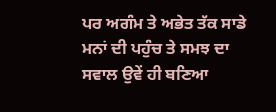ਪਰ ਅਗੰਮ ਤੇ ਅਭੇਤ ਤੱਕ ਸਾਡੇ ਮਨਾਂ ਦੀ ਪਹੁੰਚ ਤੇ ਸਮਝ ਦਾ ਸਵਾਲ ਉਵੇਂ ਹੀ ਬਣਿਆ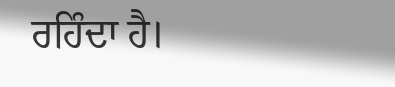ਰਹਿੰਦਾ ਹੈ।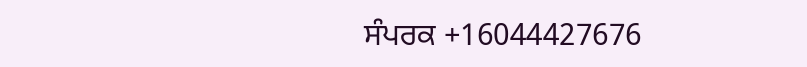ਸੰਪਰਕ +16044427676